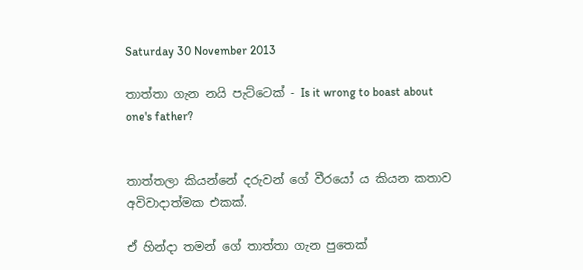Saturday 30 November 2013

තාත්තා ගැන නයි පැට්ටෙක් - Is it wrong to boast about one's father?


තාත්තලා කියන්නේ දරුවන් ගේ වීරයෝ ය කියන කතාව අවිවාදාත්මක එකක්.

ඒ හින්දා තමන් ගේ තාත්තා ගැන පුතෙක්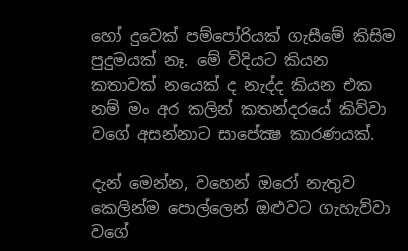හෝ දුවෙක් පම්පෝරියක් ගැසීමේ කිසිම පුදුමයක් නෑ. මේ විදියට කියන කතාවක් නයෙක් ද නැද්ද කියන එක නම් මං අර කලින් කතන්දරයේ කිව්වා වගේ අසන්නාට සාපේක්‍ෂ කාරණයක්.

දැන් මෙන්න, වහෙන් ඔරෝ නැතුව කෙලින්ම පොල්ලෙන් ඔළුවට ගැහැව්වා වගේ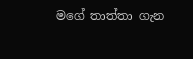මගේ තාත්තා ගැන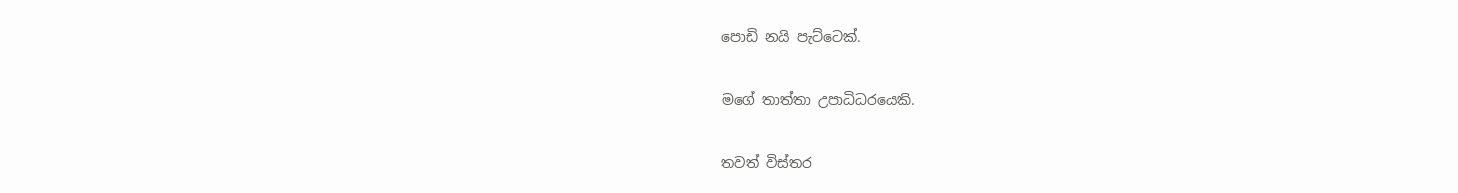පොඩි නයි පැට්ටෙක්.

මගේ තාත්තා උපාධිධරයෙකි.

තවත් විස්තර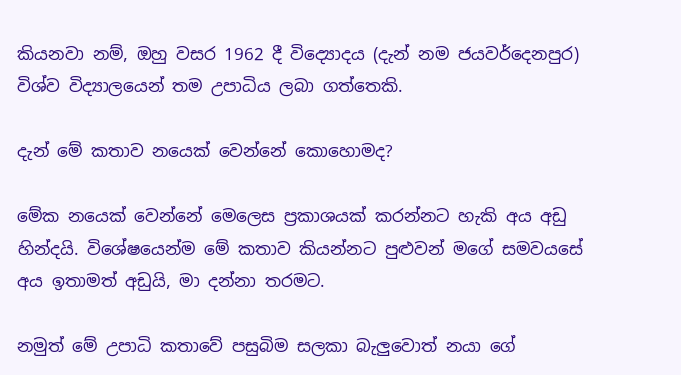කියනවා නම්, ඔහු වසර 1962 දී විද්‍යොදය (දැන් නම ජයවර්දෙනපුර) විශ්ව විද්‍යාලයෙන් තම උපාධිය ලබා ගත්තෙකි.

දැන් මේ කතාව නයෙක් වෙන්නේ කොහොමද?

මේක නයෙක් වෙන්නේ මෙලෙස ප්‍රකාශයක් කරන්නට හැකි අය අඩු හින්දයි. විශේෂයෙන්ම මේ කතාව කියන්නට පුළුවන් මගේ සමවයසේ අය ඉතාමත් අඩුයි, මා දන්නා තරමට.

නමුත් මේ උපාධි කතාවේ පසුබිම සලකා බැලුවොත් නයා ගේ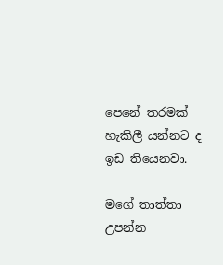පෙනේ තරමක් හැකිලී යන්නට ද ඉඩ තියෙනවා.

මගේ තාත්තා උපන්න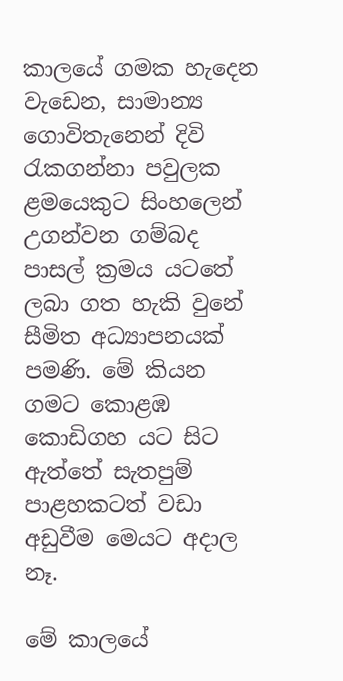කාලයේ ගමක හැදෙන වැඩෙන, සාමාන්‍ය ගොවිතැනෙන් දිවි රැකගන්නා පවුලක ළමයෙකුට සිංහලෙන් උගන්වන ගම්බද පාසල් ක්‍රමය යටතේ ලබා ගත හැකි වුනේ සීමිත අධ්‍යාපනයක් පමණි. මේ කියන ගමට කොළඹ කොඩිගහ යට සිට ඇත්තේ සැතපුම් පාළහකටත් වඩා අඩුවීම මෙයට අදාල නෑ.

මේ කාලයේ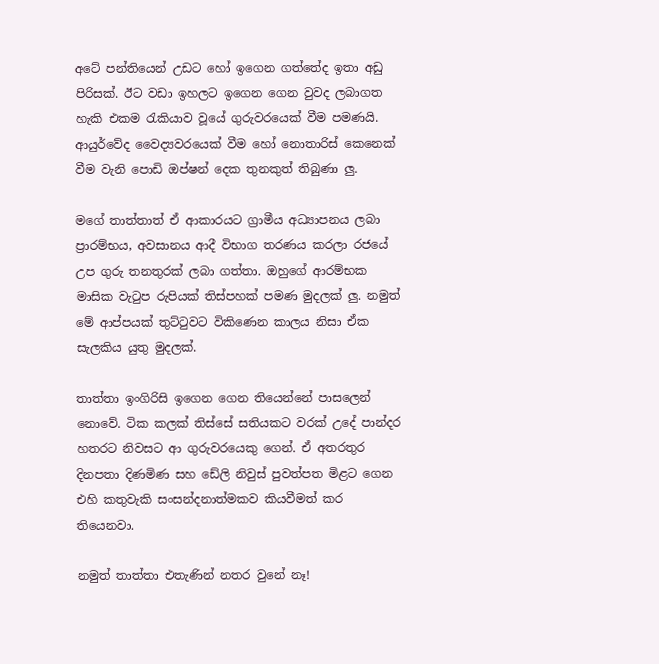අටේ පන්තියෙන් උඩට හෝ ඉගෙන ගත්තේද ඉතා අඩු පිරිසක්. ඊට වඩා ඉහලට ඉගෙන ගෙන වුවද ලබාගත හැකි එකම රැකියාව වූයේ ගුරුවරයෙක් වීම පමණයි. ආයුර්වේද වෛද්‍යවරයෙක් වීම හෝ නොතාරිස් කෙනෙක් වීම වැනි පොඩි ඔප්ෂන් දෙක තුනකුත් තිබුණා ලු.

මගේ තාත්තාත් ඒ ආකාරයට ග්‍රාමීය අධ්‍යාපනය ලබා ප්‍රාරම්භය, අවසානය ආදී විභාග තරණය කරලා රජයේ උප ගුරු තනතුරක් ලබා ගත්තා. ඔහුගේ ආරම්භක මාසික වැටුප රුපියක් තිස්පහක් පමණ මුදලක් ලු. නමුත් මේ ආප්පයක් තුට්ටුවට විකිණෙන කාලය නිසා ඒක සැලකිය යුතු මුදලක්.

තාත්තා ඉංගිරිසි ඉගෙන ගෙන තියෙන්නේ පාසලෙන් නොවේ. ටික කලක් තිස්සේ සතියකට වරක් උදේ පාන්දර හතරට නිවසට ආ ගුරුවරයෙකු ගෙන්. ඒ අතරතුර දිනපතා දිණමිණ සහ ඩේලි නිවුස් පුවත්පත මිළට ගෙන එහි කතුවැකි සංසන්දනාත්මකව කියවීමත් කර තියෙනවා.

නමුත් තාත්තා එතැණින් නතර වුනේ නෑ!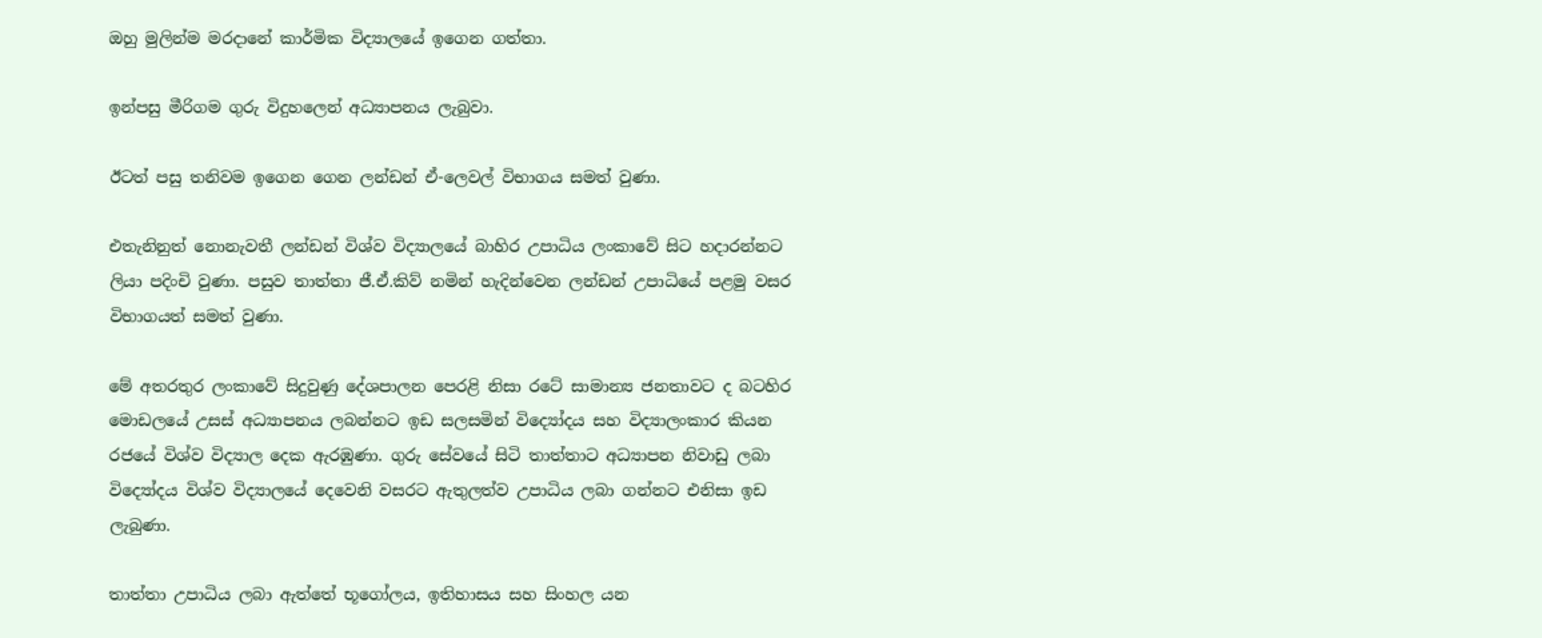ඔහු මුලින්ම මරදානේ කාර්මික විද්‍යාලයේ ඉගෙන ගත්තා.

ඉන්පසු මීරිගම ගුරු විදුහලෙන් අධ්‍යාපනය ලැබුවා.

ඊටත් පසු තනිවම ඉගෙන ගෙන ලන්ඩන් ඒ-ලෙවල් විභාගය සමත් වුණා.

එතැනිනුත් නොනැවතී ලන්ඩන් විශ්ව විද්‍යාලයේ බාහිර උපාධිය ලංකාවේ සිට හදාරන්නට ලියා පදිංචි වුණා. පසුව තාත්තා ජී.ඒ.කිව් නමින් හැදින්වෙන ලන්ඩන් උපාධියේ පළමු වසර විභාගයත් සමත් වුණා.

මේ අතරතුර ලංකාවේ සිදුවුණු දේශපාලන පෙරළි නිසා රටේ සාමාන්‍ය ජනතාවට ද බටහිර මොඩලයේ උසස් අධ්‍යාපනය ලබන්නට ඉඩ සලසමින් විද්‍යෝදය සහ විද්‍යාලංකාර කියන රජයේ විශ්ව විද්‍යාල දෙක ඇරඹුණා. ගුරු සේවයේ සිටි තාත්තාට අධ්‍යාපන නිවාඩු ලබා විද්‍යෝදය විශ්ව විද්‍යාලයේ දෙවෙනි වසරට ඇතුලත්ව උපාධිය ලබා ගන්නට එනිසා ඉඩ ලැබුණා.

තාත්තා උපාධිය ලබා ඇත්තේ භූගෝලය, ඉතිහාසය සහ සිංහල යන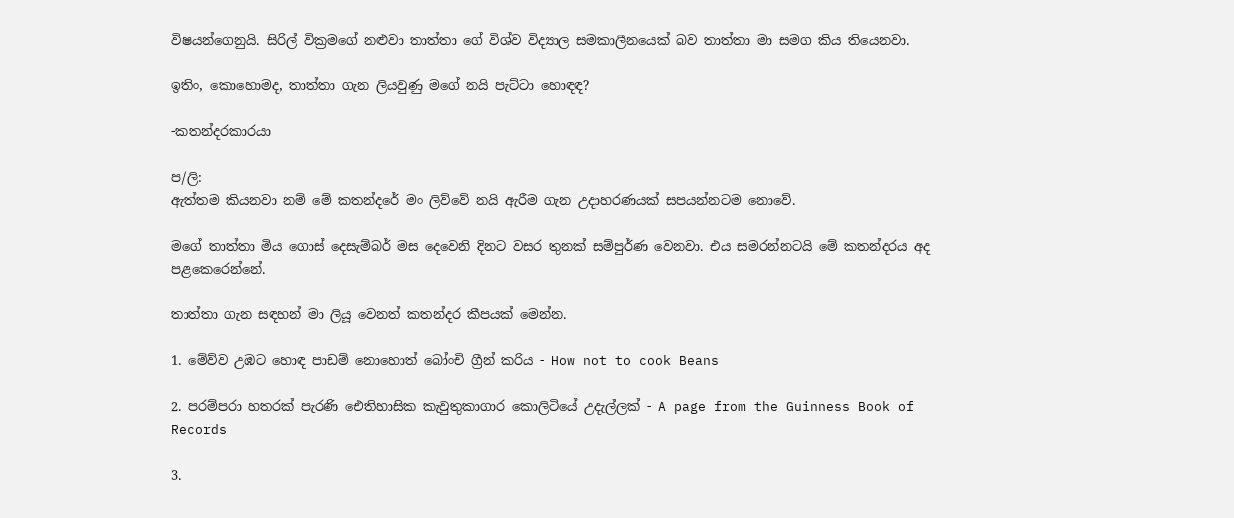විෂයන්ගෙනුයි. සිරිල් වික්‍රමගේ නළුවා තාත්තා ගේ විශ්ව විද්‍යාල සමකාලීනයෙක් බව තාත්තා මා සමග කිය තියෙනවා.

ඉතිං, කොහොමද, තාත්තා ගැන ලියවුණු මගේ නයි පැට්ටා හොඳඳ?

-කතන්දරකාරයා

ප/ලි:
ඇත්තම කියනවා නම් මේ කතන්දරේ මං ලිව්වේ නයි ඇරීම ගැන උදාහරණයක් සපයන්නටම නොවේ.

මගේ තාත්තා මිය ගොස් දෙසැම්බර් මස දෙවෙනි දිනට වසර තුනක් සම්පුර්ණ වෙනවා. එය සමරන්නටයි මේ කතන්දරය අද පළකෙරෙන්නේ.

තාත්තා ගැන සඳහන් මා ලියූ වෙනත් කතන්දර කීපයක් මෙන්න.

1. මේව්ව උඹට හොඳ පාඩම් නොහොත් බෝංචි ග්‍රීන් කරිය - How not to cook Beans

2. පරම්පරා හතරක් පැරණි ඓතිහාසික කැවුතුකාගාර කොලිටියේ උදැල්ලක් - A page from the Guinness Book of Records

3.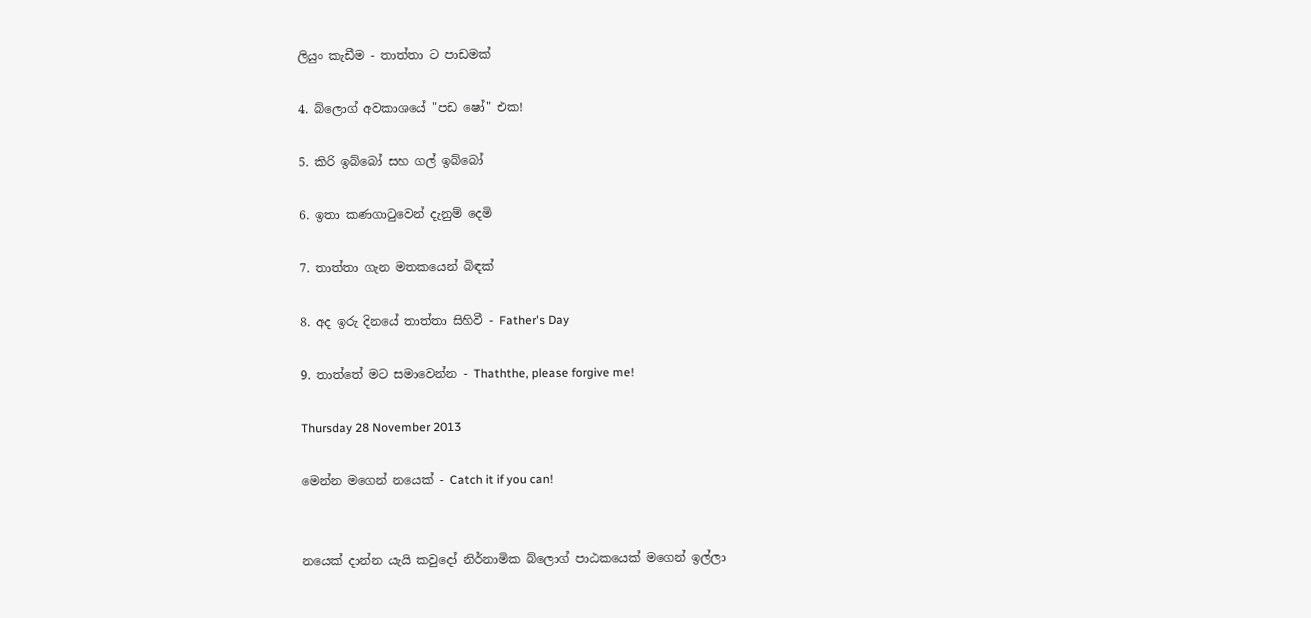ලියුං කැඩීම - තාත්තා ට පාඩමක්

4. බ්ලොග් අවකාශයේ "පඩ ෂෝ" එක!

5. කිරි ඉබ්බෝ සහ ගල් ඉබ්බෝ

6. ඉතා කණගාටුවෙන් දැනුම් දෙමි

7. තාත්තා ගැන මතකයෙන් බිඳක්

8. අද ඉරු දිනයේ තාත්තා සිහිවී - Father's Day

9. තාත්තේ මට සමාවෙන්න - Thaththe, please forgive me!

Thursday 28 November 2013

මෙන්න මගෙන් නයෙක් - Catch it if you can!


නයෙක් දාන්න යැයි කවුදෝ නිර්නාමික බ්ලොග් පාඨකයෙක් මගෙන් ඉල්ලා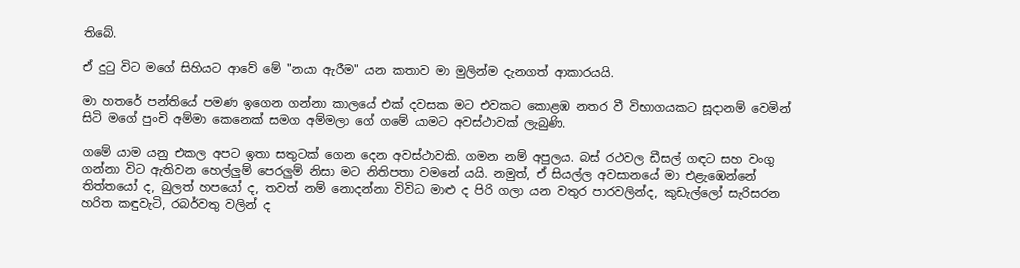තිබේ.

ඒ දුටු විට මගේ සිහියට ආවේ මේ "නයා ඇරීම" යන කතාව මා මුලින්ම දැනගත් ආකාරයයි.

මා හතරේ පන්තියේ පමණ ඉගෙන ගන්නා කාලයේ එක් දවසක මට එවකට කොළඹ නතර වී විභාගයකට සූදානම් වෙමින් සිටි මගේ පුංචි අම්මා කෙනෙක් සමග අම්මලා ගේ ගමේ යාමට අවස්ථාවක් ලැබුණි.

ගමේ යාම යනු එකල අපට ඉතා සතුටක් ගෙන දෙන අවස්ථාවකි. ගමන නම් අපුලය. බස් රථවල ඩීසල් ගඳට සහ වංගු ගන්නා විට ඇතිවන හෙල්ලුම් පෙරලුම් නිසා මට නිතිපතා වමනේ යයි. නමුත්, ඒ සියල්ල අවසානයේ මා එළැඹෙන්නේ තිත්තයෝ ද, බුලත් හපයෝ ද, තවත් නම් නොදන්නා විවිධ මාළු ද පිරි ගලා යන වතුර පාරවලින්ද, කුඩැල්ලෝ සැරිසරන හරිත කඳුවැටි, රබර්වතු වලින් ද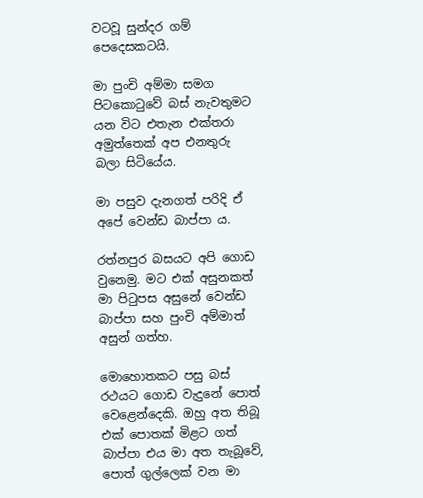වටවූ සුන්දර ගම් පෙදෙසකටයි.

මා පුංචි අම්මා සමග පිටකොටුවේ බස් නැවතුමට යන විට එතැන එක්තරා අමුත්තෙක් අප එනතුරු බලා සිටියේය.

මා පසුව දැනගත් පරිදි ඒ අපේ වෙන්ඩ බාප්පා ය.

රත්නපුර බසයට අපි ගොඩ වුනෙමු. මට එක් අසුනකත් මා පිටුපස අසුනේ වෙන්ඩ බාප්පා සහ පුංචි අම්මාත් අසුන් ගත්හ.

මොහොතකට පසු බස් රථයට ගොඩ වැදුනේ පොත් වෙළෙන්දෙකි. ඔහු අත තිබූ එක් පොතක් මිළට ගත් බාප්පා එය මා අත තැබූවේ, පොත් ගුල්ලෙක් වන මා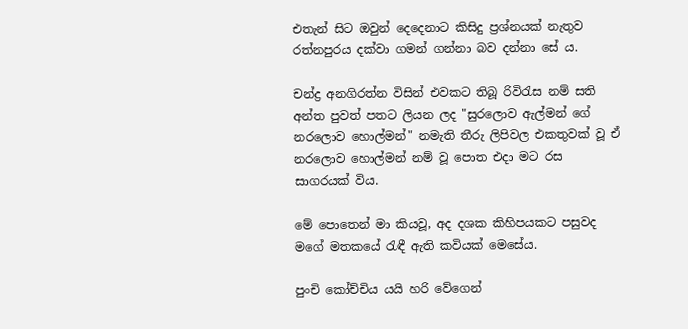එතැන් සිට ඔවුන් දෙදෙනාට කිසිදු ප්‍රශ්නයක් නැතුව රත්නපුරය දක්වා ගමන් ගන්නා බව දන්නා සේ ය.

චන්ද්‍ර අනගිරත්න විසින් එවකට තිබූ රිවිරැස නම් සති අන්ත පුවත් පතට ලියන ලද "සුරලොව ඇල්මන් ගේ නරලොව හොල්මන්" නමැති තීරු ලිපිවල එකතුවක් වූ ඒ නරලොව හොල්මන් නම් වූ පොත එදා මට රස සාගරයක් විය.

මේ පොතෙන් මා කියවූ, අද දශක කිහිපයකට පසුවද මගේ මතකයේ රැඳී ඇති කවියක් මෙසේය.

පුංචි කෝච්චිය යයි හරි වේගෙන්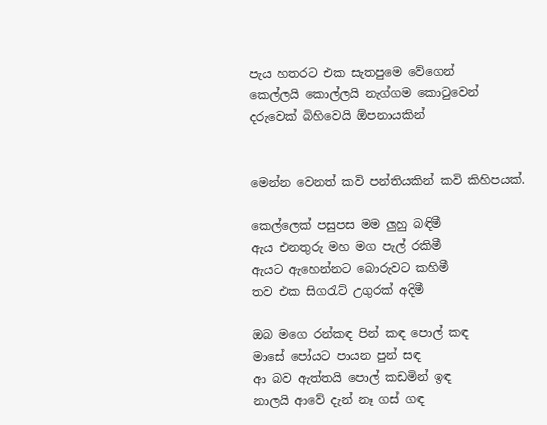පැය හතරට එක සැතපුමෙ වේගෙන්
කෙල්ලයි කොල්ලයි නැග්ගම කොටුවෙන්
දරුවෙක් බිහිවෙයි ඕපනායකින්


මෙන්න වෙනත් කවි පන්තියකින් කවි කිහිපයක්.

කෙල්ලෙක් පසුපස මම ලුහු බඳිමී
ඇය එනතුරු මහ මග පැල් රකිමී
ඇයට ඇහෙන්නට බොරුවට කහිමී
තව එක සිගරැට් උගුරක් අදිමී

ඔබ මගෙ රන්කඳ පින් කඳ පොල් කඳ
මාසේ පෝයට පායන පුන් සඳ
ආ බව ඇත්තයි පොල් කඩමින් ඉඳ
නාලයි ආවේ දැන් නෑ ගස් ගඳ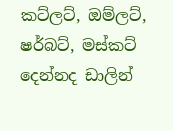කට්ලට්, ඔම්ලට්, ෂර්බට්, මස්කට්
දෙන්නද ඩාලින්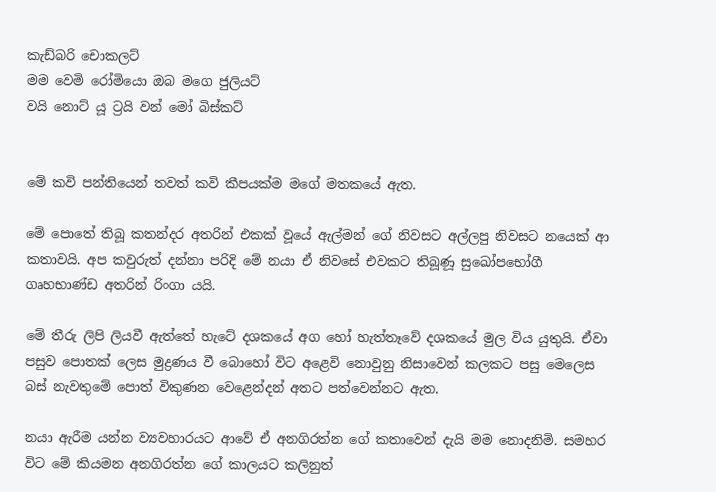කැඩ්බරි චොකලට්
මම වෙමි රෝමියො ඔබ මගෙ ජුලියට්
වයි නොට් යූ ට්‍රයි වන් මෝ බිස්කට්


මේ කවි පන්තියෙන් තවත් කවි කීපයක්ම මගේ මතකයේ ඇත.

මේ පොතේ තිබූ කතන්දර අතරින් එකක් වූයේ ඇල්මන් ගේ නිවසට අල්ලපු නිවසට නයෙක් ආ කතාවයි. අප කවුරුත් දන්නා පරිදි මේ නයා ඒ නිවසේ එවකට තිබූණූ සුඛෝපභෝගී ගෘහභාණ්ඩ අතරින් රිංගා යයි.

මේ තීරු ලිපි ලියවී ඇත්තේ හැටේ දශකයේ අග හෝ හැත්තෑවේ දශකයේ මුල විය යුතුයි. ඒවා පසුව පොතක් ලෙස මුද්‍රණය වී බොහෝ විට අළෙවි නොවුනු නිසාවෙන් කලකට පසු මෙලෙස බස් නැවතුමේ පොත් විකුණන වෙළෙන්දන් අතට පත්වෙන්නට ඇත.

නයා ඇරීම යන්න ව්‍යවහාරයට ආවේ ඒ අනගිරත්න ගේ කතාවෙන් දැයි මම නොදනිමි. සමහර විට මේ කියමන අනගිරත්න ගේ කාලයට කලිනුත්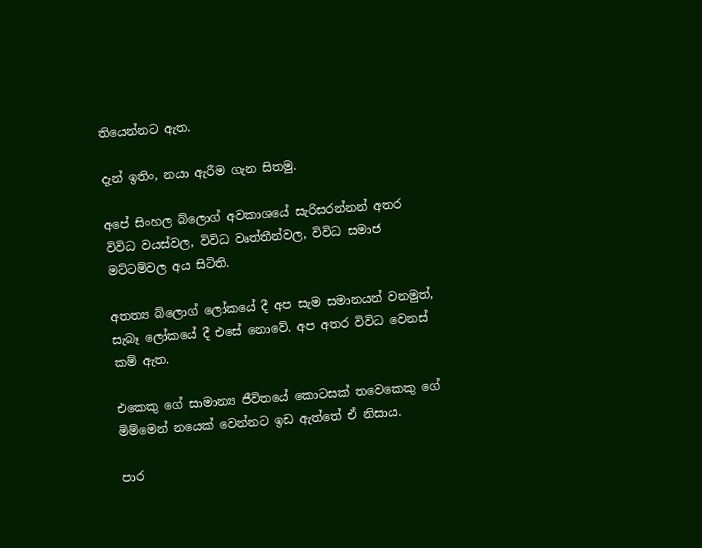තියෙන්නට ඇත.

දැන් ඉතිං, නයා ඇරීම ගැන සිතමු.

අපේ සිංහල බ්ලොග් අවකාශයේ සැරිසරන්නන් අතර විවිධ වයස්වල, විවිධ වෘත්තීන්වල, විවිධ සමාජ මට්ටම්වල අය සිටිති.

අතත්‍ය බ්ලොග් ලෝකයේ දී අප සැම සමානයන් වනමුත්, සැබෑ ලෝකයේ දී එසේ නොවේ. අප අතර විවිධ වෙනස් කම් ඇත.

එකෙකු ගේ සාමාන්‍ය ජීවිතයේ කොටසක් තවෙකෙකු ගේ මිම්මෙන් නයෙක් වෙන්නට ඉඩ ඇත්තේ ඒ නිසාය.

පාර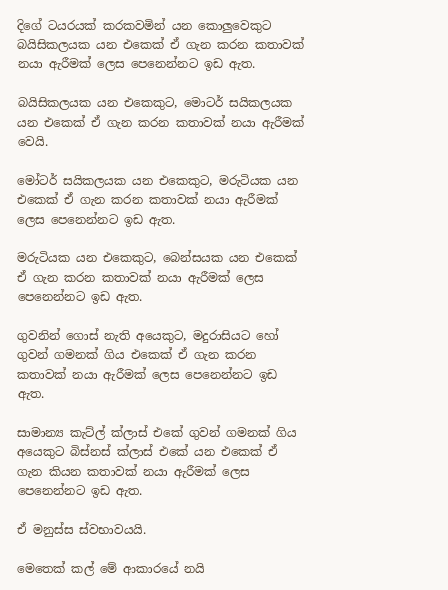දිගේ ටයරයක් කරකවමින් යන කොලුවෙකුට බයිසිකලයක යන එකෙක් ඒ ගැන කරන කතාවක් නයා ඇරීමක් ලෙස පෙනෙන්නට ඉඩ ඇත.

බයිසිකලයක යන එකෙකුට, මොටර් සයිකලයක යන එකෙක් ඒ ගැන කරන කතාවක් නයා ඇරීමක් වෙයි.

මෝටර් සයිකලයක යන එකෙකුට, මරුටියක යන එකෙක් ඒ ගැන කරන කතාවක් නයා ඇරීමක් ලෙස පෙනෙන්නට ඉඩ ඇත.

මරුටියක යන එකෙකුට, බෙන්සයක යන එකෙක් ඒ ගැන කරන කතාවක් නයා ඇරීමක් ලෙස පෙනෙන්නට ඉඩ ඇත.

ගුවනින් ගොස් නැති අයෙකුට, මදුරාසියට හෝ ගුවන් ගමනක් ගිය එකෙක් ඒ ගැන කරන කතාවක් නයා ඇරීමක් ලෙස පෙනෙන්නට ඉඩ ඇත.

සාමාන්‍ය කැට්ල් ක්ලාස් එකේ ගුවන් ගමනක් ගිය අයෙකුට බිස්නස් ක්ලාස් එකේ යන එකෙක් ඒ ගැන කියන කතාවක් නයා ඇරීමක් ලෙස පෙනෙන්නට ඉඩ ඇත.

ඒ මනුස්ස ස්වභාවයයි.

මෙතෙක් කල් මේ ආකාරයේ නයි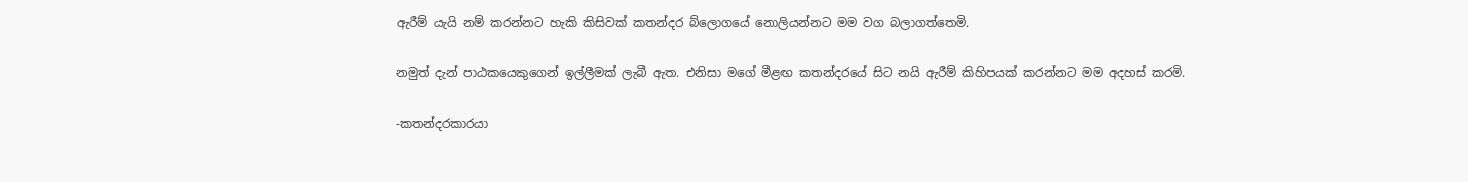ඇරීම් යැයි නම් කරන්නට හැකි කිසිවක් කතන්දර බ්ලොගයේ නොලියන්නට මම වග බලාගත්තෙමි.

නමුත් දැන් පාඨකයෙකුගෙන් ඉල්ලීමක් ලැබී ඇත. එනිසා මගේ මීළඟ කතන්දරයේ සිට නයි ඇරීම් කිහිපයක් කරන්නට මම අදහස් කරමි.

-කතන්දරකාරයා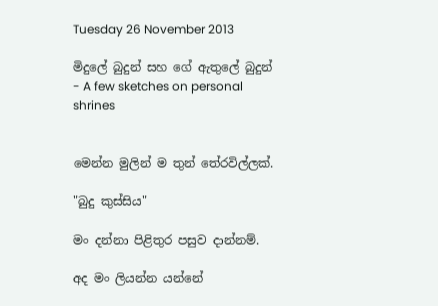Tuesday 26 November 2013

මිදුලේ බුදුන් සහ ගේ ඇතුලේ බුදුන් - A few sketches on personal shrines


මෙන්න මුලින් ම තුන් තේරවිල්ලක්.

"බුදු කුස්සිය"

මං දන්නා පිළිතුර පසුව දාන්නම්.

අද මං ලියන්න යන්නේ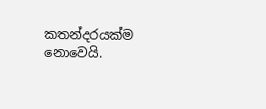කතන්දරයක්ම නොවෙයි.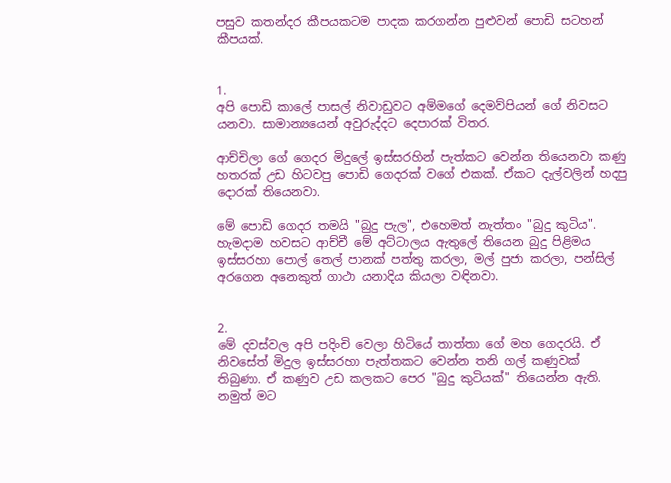පසුව කතන්දර කීපයකටම පාදක කරගන්න පුළුවන් පොඩි සටහන් කීපයක්.


1.
අපි පොඩි කාලේ පාසල් නිවාඩුවට අම්මගේ දෙමව්පියන් ගේ නිවසට යනවා. සාමාන්‍යයෙන් අවුරුද්දට දෙපාරක් විතර.

ආච්චිලා ගේ ගෙදර මිදුලේ ඉස්සරහින් පැත්කට වෙන්න තියෙනවා කණු හතරක් උඩ හිටවපු පොඩි ගෙදරක් වගේ එකක්. ඒකට දැල්වලින් හදපු දොරක් තියෙනවා.

මේ පොඩි ගෙදර තමයි "බුදු පැල", එහෙමත් නැත්තං "බුදු කුටිය". හැමදාම හවසට ආච්චී මේ අට්ටාලය ඇතුලේ තියෙන බුදු පිළිමය ඉස්සරහා පොල් තෙල් පානක් පත්තු කරලා, මල් පුජා කරලා, පන්සිල් අරගෙන අනෙකුත් ගාථා යනාදිය කියලා වඳිනවා.


2.
මේ දවස්වල අපි පදිංචි වෙලා හිටියේ තාත්තා ගේ මහ ගෙදරයි. ඒ නිවසේත් මිදුල ඉස්සරහා පැත්තකට වෙන්න තනි ගල් කණුවක් තිබුණා. ඒ කණුව උඩ කලකට පෙර "බුදු කුටියක්" තියෙන්න ඇති. නමුත් මට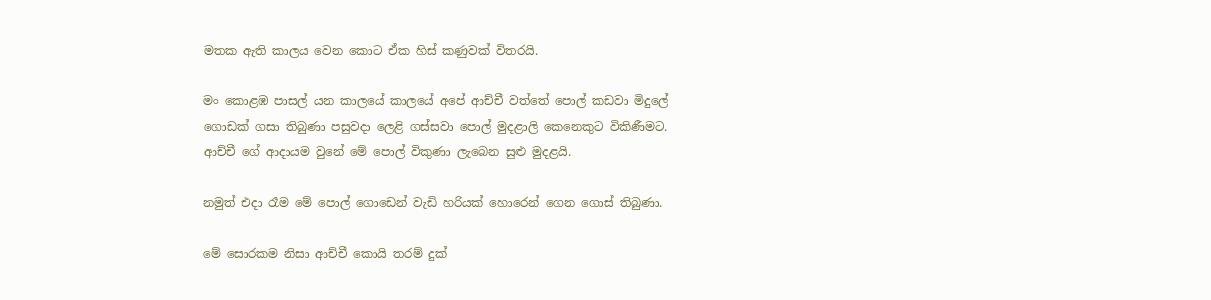මතක ඇති කාලය වෙන කොට ඒක හිස් කණුවක් විතරයි.

මං කොළඹ පාසල් යන කාලයේ කාලයේ අපේ ආච්චී වත්තේ පොල් කඩවා මිදුලේ ගොඩක් ගසා තිබුණා පසුවදා ලෙළි ගස්සවා පොල් මුදළාලි කෙනෙකුට විකිණීමට. ආච්චී ගේ ආදායම වුනේ මේ පොල් විකුණා ලැබෙන සුළු මුදළයි.

නමුත් එදා රෑම මේ පොල් ගොඩෙන් වැඩි හරියක් හොරෙන් ගෙන ගොස් තිබුණා.

මේ සොරකම නිසා ආච්චී කොයි තරම් දුක්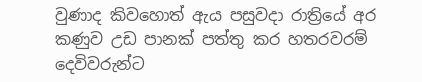වුණාද කිවහොත් ඇය පසුවදා රාත්‍රියේ අර කණුව උඩ පානක් පත්තු කර හතරවරම් දෙවිවරුන්ට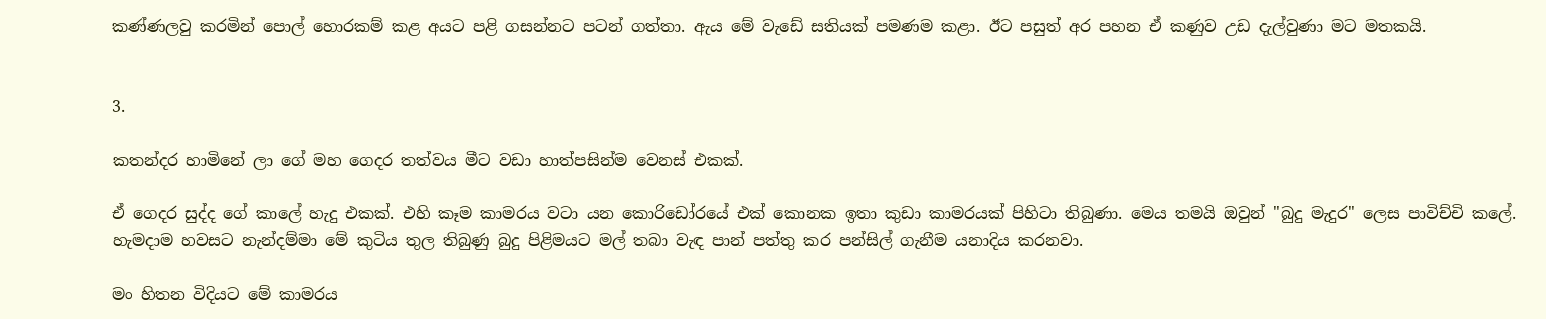කණ්ණලවු කරමින් පොල් හොරකම් කළ අයට පළි ගසන්නට පටන් ගත්තා. ඇය මේ වැඩේ සතියක් පමණම කළා. ඊට පසුත් අර පහන ඒ කණුව උඩ දැල්වුණා මට මතකයි.


3.

කතන්දර හාමිනේ ලා ගේ මහ ගෙදර තත්වය මීට වඩා හාත්පසින්ම වෙනස් එකක්.

ඒ ගෙදර සුද්ද ගේ කාලේ හැදු එකක්. එහි කෑම කාමරය වටා යන කොරිඩෝරයේ එක් කොනක ඉතා කුඩා කාමරයක් පිහිටා තිබුණා. මෙය තමයි ඔවුන් "බුදු මැදුර" ලෙස පාවිච්චි කලේ. හැමදාම හවසට නැන්දම්මා මේ කුටිය තුල තිබුණු බුදු පිළිමයට මල් තබා වැඳ පාන් පත්තු කර පන්සිල් ගැනීම යනාදිය කරනවා.

මං හිතන විදියට මේ කාමරය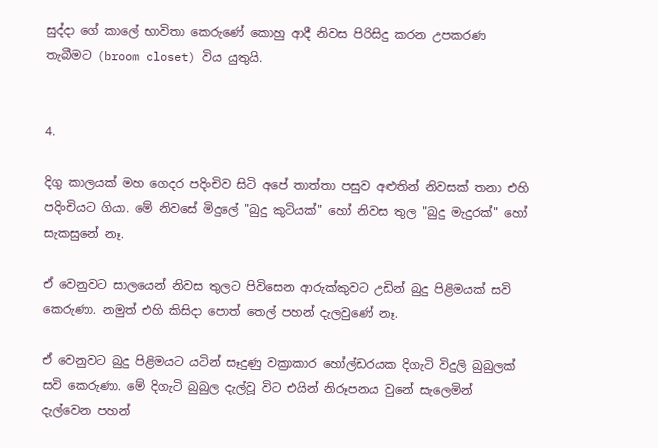සුද්දා ගේ කාලේ භාවිතා කෙරුණේ කොහු ආදී නිවස පිරිසිදු කරන උපකරණ තැබීමට (broom closet) විය යුතුයි.


4.

දිගු කාලයක් මහ ගෙදර පදිංචිව සිටි අපේ තාත්තා පසුව අළුතින් නිවසක් තනා එහි පදිංචියට ගියා. මේ නිවසේ මිදුලේ "බුදු කුටියක්" හෝ නිවස තුල "බුදු මැදුරක්" හෝ සැකසුනේ නෑ.

ඒ වෙනුවට සාලයෙන් නිවස තුලට පිවිසෙන ආරුක්කුවට උඩින් බුදු පිළිමයක් සවි කෙරුණා. නමුත් එහි කිසිදා පොත් තෙල් පහන් දැලවුණේ නෑ.

ඒ වෙනුවට බුදු පිළිමයට යටින් සෑදුණු වක්‍රාකාර හෝල්ඩරයක දිගැටි විදුලි බුබුලක් සවි කෙරුණා. මේ දිගැටි බුබුල දැල්වූ විට එයින් නිරූපනය වුනේ සැලෙමින් දැල්වෙන පහන්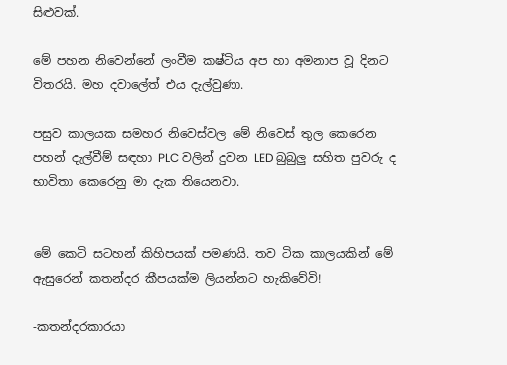සිළුවක්.

මේ පහන නිවෙන්නේ ලංවීම කෂ්ටිය අප හා අමනාප වූ දිනට විතරයි. මහ දවාලේත් එය දැල්වුණා.

පසුව කාලයක සමහර නිවෙස්වල මේ නිවෙස් තුල කෙරෙන පහන් දැල්වීම් සඳහා PLC වලින් දුවන LED බුබුලු සහිත පුවරු ද භාවිතා කෙරෙනු මා දැක තියෙනවා.


මේ කෙටි සටහන් කිහිපයක් පමණයි. තව ටික කාලයකින් මේ ඇසුරෙන් කතන්දර කීපයක්ම ලියන්නට හැකිවේවි!

-කතන්දරකාරයා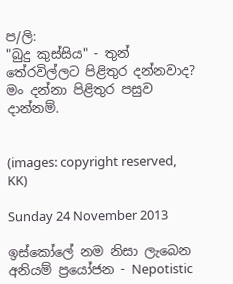ප/ලි:
"බුදු කුස්සිය" - තුන් තේරවිල්ලට පිළිතුර දන්නවාද? මං දන්නා පිළිතුර පසුව දාන්නම්.


(images: copyright reserved, KK)

Sunday 24 November 2013

ඉස්කෝලේ නම නිසා ලැබෙන අනියම් ප්‍රයෝජන - Nepotistic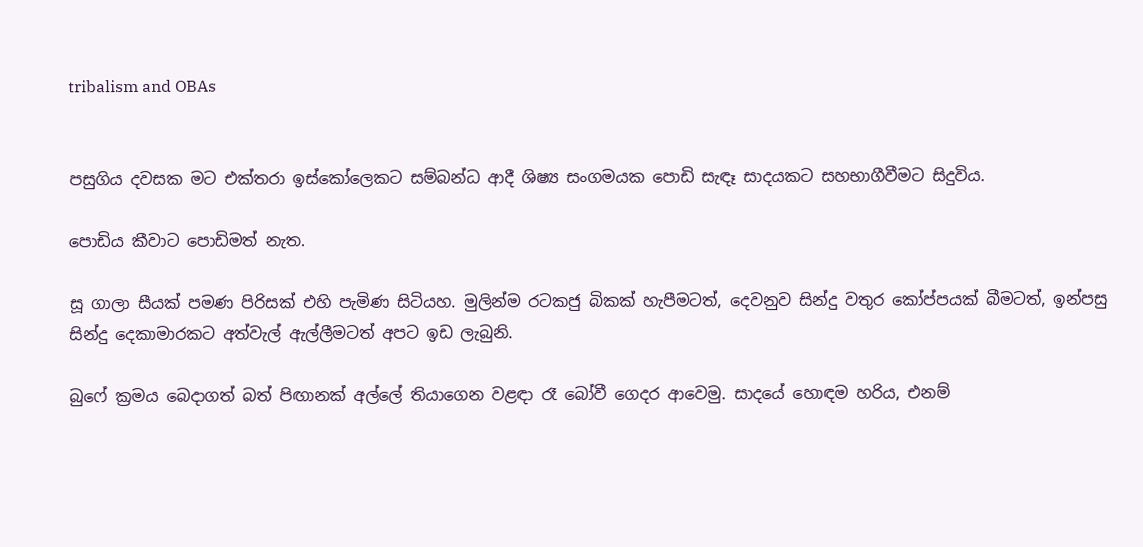tribalism and OBAs


පසුගිය දවසක මට එක්තරා ඉස්කෝලෙකට සම්බන්ධ ආදී ශිෂ්‍ය සංගමයක පොඩි සැඳෑ සාදයකට සහභාගීවීමට සිදුවිය.

පොඩිය කීවාට පොඩිමත් නැත.

සූ ගාලා සීයක් පමණ පිරිසක් එහි පැමිණ සිටියහ. මුලින්ම රටකජු බිකක් හැපීමටත්, දෙවනුව සින්දු වතුර කෝප්පයක් බීමටත්, ඉන්පසු සින්දු දෙකාමාරකට අත්වැල් ඇල්ලීමටත් අපට ඉඩ ලැබුනි.

බුෆේ ක්‍රමය බෙදාගත් බත් පිඟානක් අල්ලේ තියාගෙන වළඳා රෑ බෝවී ගෙදර ආවෙමු. සාදයේ හොඳම හරිය, එනම්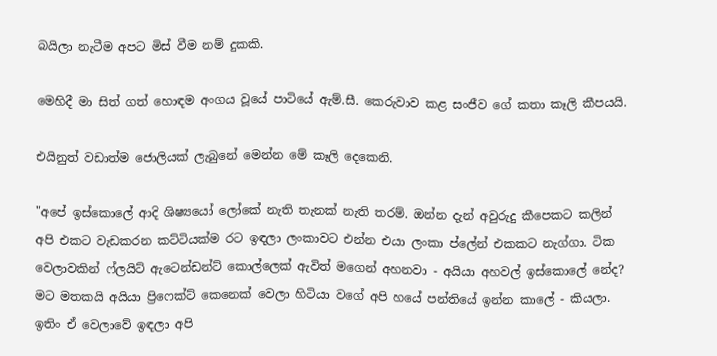බයිලා නැටීම අපට මිස් වීම නම් දුකකි.

මෙහිදී මා සිත් ගත් හොඳම අංගය වූයේ පාටියේ ඇම්.සී. කෙරුවාව කළ සංජීව ගේ කතා කෑලි කීපයයි.

එයිනුත් වඩාත්ම ජොලියක් ලැබුනේ මෙන්න මේ කෑලි දෙකෙනි.

"අපේ ඉස්කොලේ ආදි ශිෂ්‍යයෝ ලෝකේ නැති තැනක් නැති තරම්. ඔන්න දැන් අවුරුදු කීපෙකට කලින් අපි එකට වැඩකරන කට්ටියක්ම රට ඉඳලා ලංකාවට එන්න එයා ලංකා ප්ලේන් එකකට නැග්ගා. ටික වෙලාවකින් ෆ්ලයිට් ඇටෙන්ඩන්ට් කොල්ලෙක් ඇවිත් මගෙන් අහනවා - අයියා අහවල් ඉස්කොලේ නේද? මට මතකයි අයියා ප්‍රිෆෙක්ට් කෙනෙක් වෙලා හිටියා වගේ අපි හයේ පන්තියේ ඉන්න කාලේ - කියලා. ඉතිං ඒ වෙලාවේ ඉඳලා අපි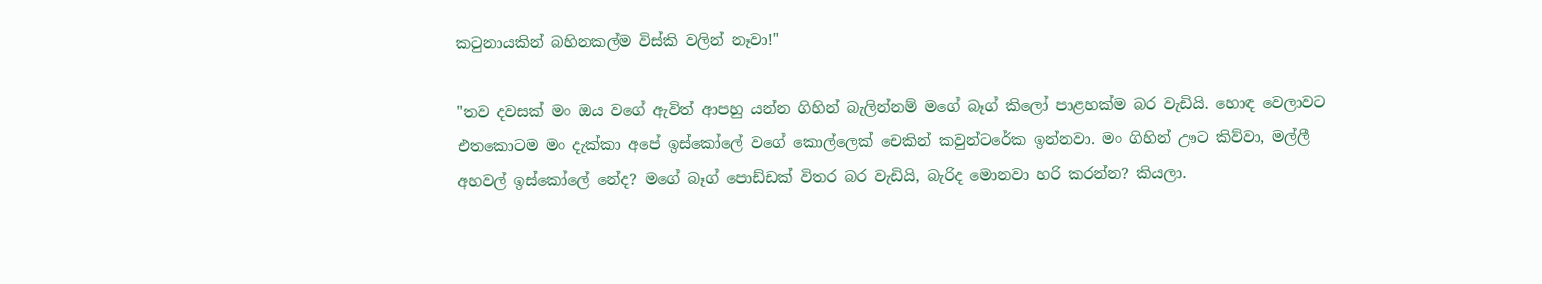කටුනායකින් බහිනකල්ම විස්කි වලින් නෑවා!"

"තව දවසක් මං ඔය වගේ ඇවිත් ආපහු යන්න ගිහින් බැලින්නම් මගේ බෑග් කිලෝ පාළහක්ම බර වැඩියි. හොඳ වෙලාවට එතකොටම මං දැක්කා අපේ ඉස්කෝලේ වගේ කොල්ලෙක් චෙකින් කවුන්ට‍රේක ඉන්නවා. මං ගිහින් ඌට කිව්වා, මල්ලී අහවල් ඉස්කෝලේ නේද? මගේ බෑග් පොඩ්ඩක් විතර බර වැඩියි, බැරිද මොනවා හරි කරන්න? කියලා.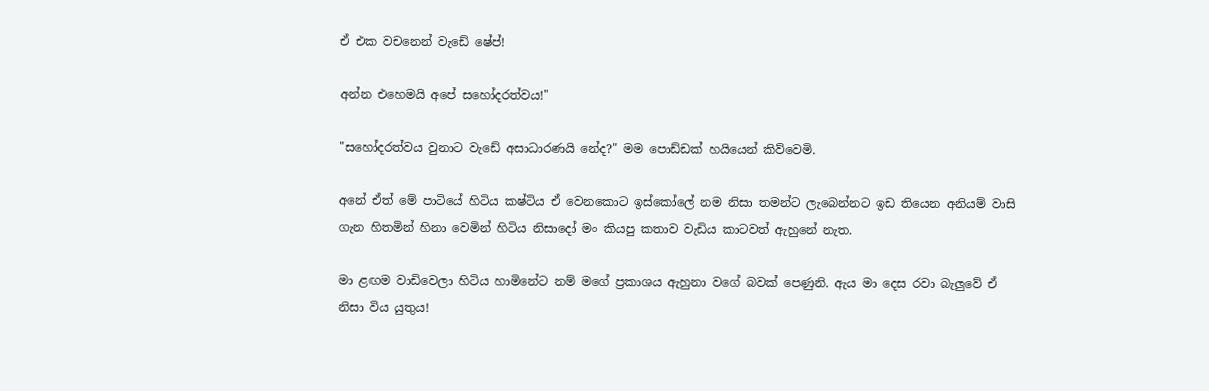ඒ එක වචනෙන් වැඩේ ෂේප්!

අන්න එහෙමයි අපේ සහෝදරත්ව‍ය!"

"සහෝදරත්වය වුනාට වැඩේ අසාධාරණයි නේද?" මම පොඩ්ඩක් හයියෙන් කිව්වෙමි.

අනේ ඒත් මේ පාටියේ හිටිය කෂ්ටිය ඒ වෙනකොට ඉස්කෝලේ නම නිසා තමන්ට ලැබෙන්නට ඉඩ තියෙන අනියම් වාසි ගැන හිතමින් හිනා වෙමින් හිටිය නිසාදෝ මං කියපු කතාව වැඩිය කාටවත් ඇහුනේ නැත.

මා ළඟම වාඩිවෙලා හිටිය හාමිනේට නම් මගේ ප්‍රකාශය ඇහුනා වගේ බවක් පෙණුනි. ඇය මා දෙස රවා බැලුවේ ඒ නිසා විය යුතුය!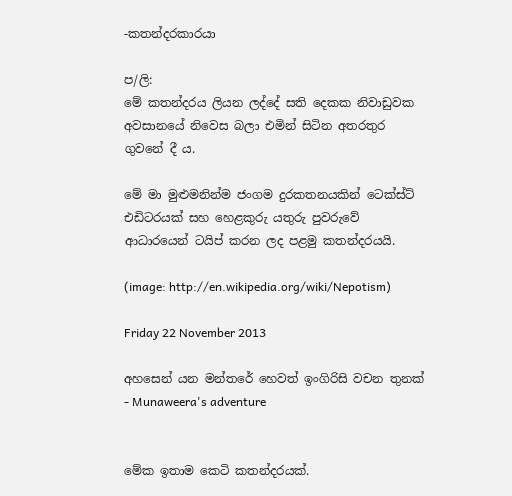-කතන්දරකාරයා

ප/ලි:
මේ කතන්දරය ලියන ලද්දේ සති දෙකක නිවාඩුවක අවසානයේ නිවෙස බලා එමින් සිටින අතරතුර ගුවනේ දී ය.

මේ මා මුළුමනින්ම ජංගම දුරකතනයකින් ටෙක්ස්ට් එඩිටරයක් සහ හෙළකුරු යතුරු පුවරුවේ ආධාරයෙන් ටයිප් කරන ලද පළමු කතන්දරයයි.

(image: http://en.wikipedia.org/wiki/Nepotism)

Friday 22 November 2013

අහසෙන් යන මන්තරේ හෙවත් ඉංගිරිසි වචන තුනක් - Munaweera's adventure


මේක ඉතාම කෙටි කතන්දරයක්.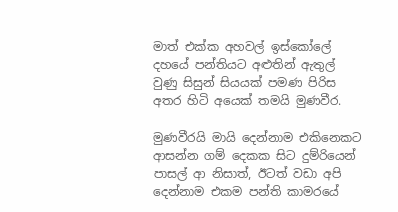මාත් එක්ක අහවල් ඉස්කෝලේ දහයේ පන්තියට අළුතින් ඇතුල් වුණු සිසුන් සියයක් පමණ පිරිස අතර හිටි අයෙක් තමයි මුණවීර.

මුණවීරයි මායි දෙන්නාම එකිනෙකට ආසන්න ගම් දෙකක සිට දුම්රියෙන් පාසල් ආ නිසාත්, ඊටත් වඩා අපි දෙන්නාම එකම පන්ති කාමරයේ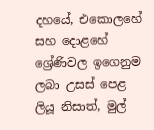දහයේ, එකොලහේ සහ දොළහේ ශ්‍රේණිවල ඉගෙනුම ලබා උසස් පෙළ ලියූ නිසාත්, මුල්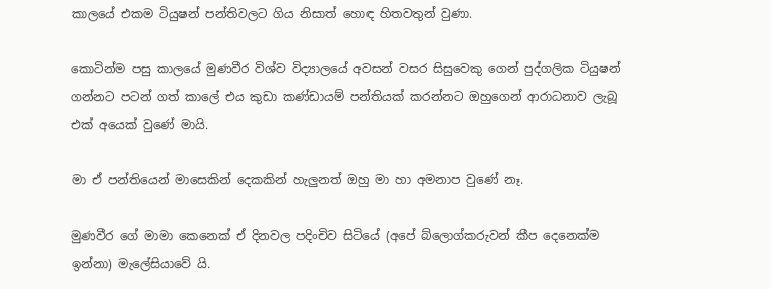කාලයේ එකම ටියුෂන් පන්තිවලට ගිය නිසාත් හොඳ හිතවතුන් වුණා.

කොටින්ම පසු කාලයේ මුණවීර විශ්ව විද්‍යාලයේ අවසන් වසර සිසුවෙකු ගෙන් පුද්ගලික ටියුෂන් ගන්නට පටන් ගත් කාලේ එය කුඩා කණ්ඩායම් පන්තියක් කරන්නට ඔහුගෙන් ආරාධනාව ලැබූ එක් අයෙක් වුණේ මායි.

මා ඒ පන්තියෙන් මාසෙකින් දෙකකින් හැලුනත් ඔහු මා හා අමනාප වුණේ නෑ.

මුණවීර ගේ මාමා කෙනෙක් ඒ දිනවල පදිංචිව සිටියේ (අපේ බ්ලොග්කරුවන් කීප දෙනෙක්ම ඉන්නා) මැලේසියාවේ යි.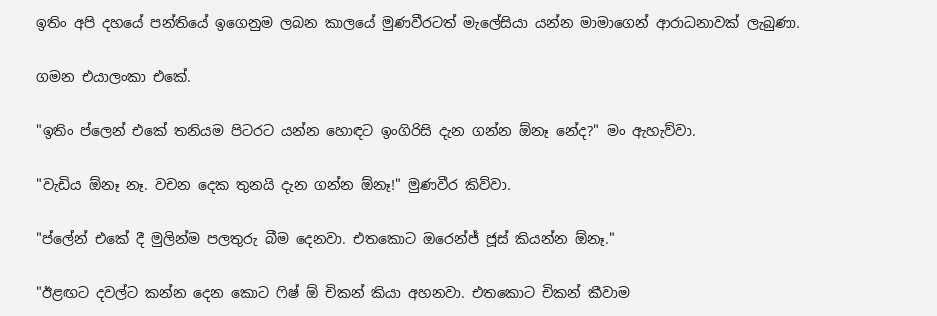ඉතිං අපි දහයේ පන්තියේ ඉගෙනුම ලබන කාලයේ මුණවීරටත් මැලේසියා යන්න මාමාගෙන් ආරාධනාවක් ලැබුණා.

ගමන එයාලංකා එකේ.

"ඉතිං ප්ලෙන් එකේ තනියම පිටරට යන්න හොඳට ඉංගිරිසි දැන ගන්න ඕනෑ නේද?" මං ඇහැව්වා.

"වැඩිය ඕනෑ නෑ. වචන දෙක තුනයි දැන ගන්න ඕනෑ!" මුණවීර කිව්වා.

"ප්ලේන් එකේ දී මුලින්ම පලතුරු බීම දෙනවා. එතකොට ඔරෙන්ජ් ජූස් කියන්න ඕනෑ."

"ඊළඟට දවල්ට කන්න දෙන කොට ෆිෂ් ඕ චිකන් කියා අහනවා. එතකොට චිකන් කීවාම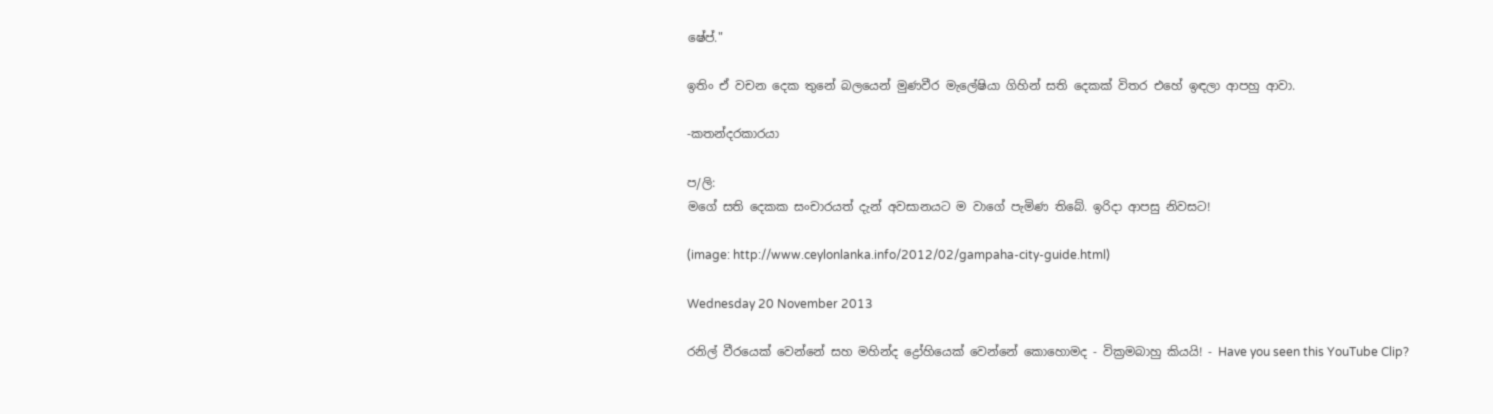ෂේප්."

ඉතිං ඒ වචන දෙක තුනේ බලයෙන් මුණවීර මැලේෂියා ගිහින් සති දෙකක් විතර එහේ ඉඳලා ආපහු ආවා.

-කතන්දරකාරයා

ප/ලි:
මගේ සති දෙකක සංචාරයත් දැන් අවසානයට ම වාගේ පැමිණ තිබේ. ඉරිදා ආපසු නිවසට!

(image: http://www.ceylonlanka.info/2012/02/gampaha-city-guide.html)

Wednesday 20 November 2013

රනිල් වීරයෙක් වෙන්නේ සහ මහින්ද ද්‍රෝහියෙක් වෙන්නේ කොහොමද - වික්‍රමබාහු කියයි! - Have you seen this YouTube Clip?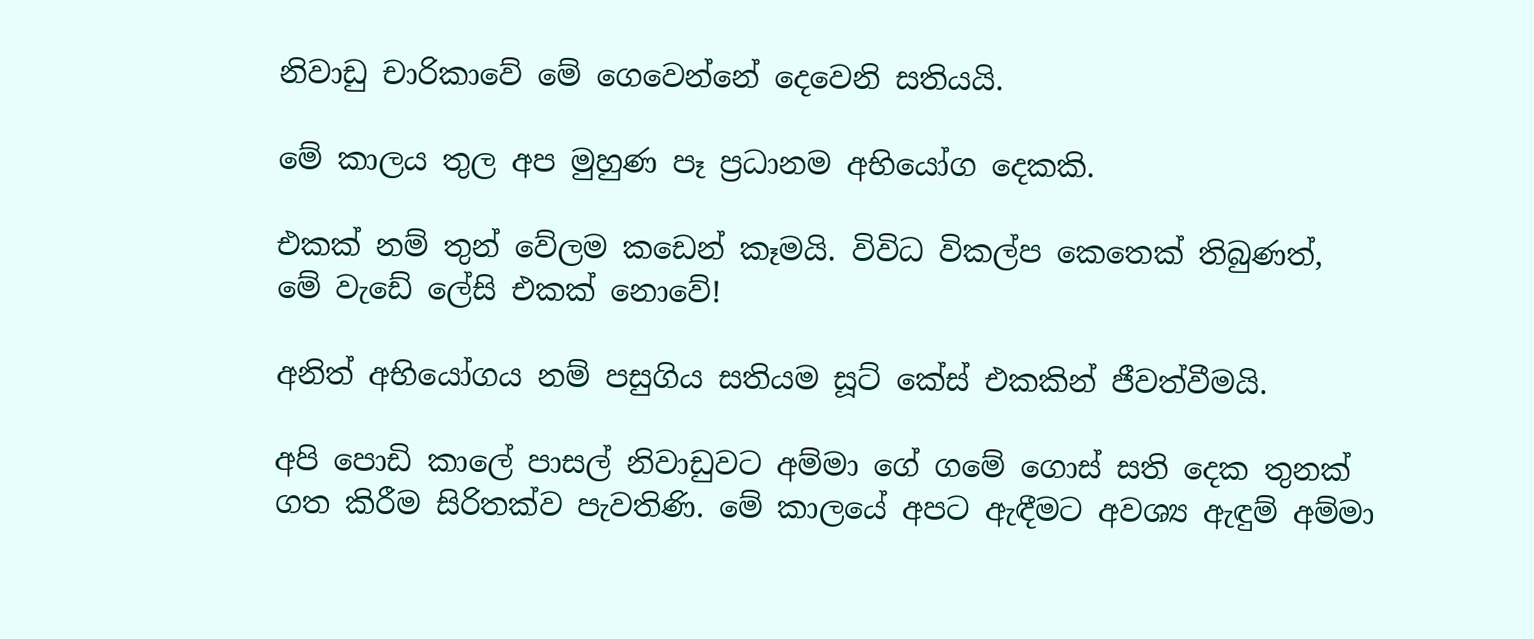නිවාඩු චාරිකාවේ මේ ගෙවෙන්නේ දෙවෙනි සතියයි.

මේ කාලය තුල අප මුහුණ පෑ ප්‍රධානම අභියෝග දෙකකි.

එකක් නම් තුන් වේලම කඩෙන් කෑමයි. විවිධ විකල්ප කෙතෙක් තිබුණත්, මේ වැඩේ ලේසි එකක් නොවේ!

අනිත් අභියෝගය නම් පසුගිය සතියම සූට් කේස් එකකින් ජීවත්වීමයි.

අපි පොඩි කාලේ පාසල් නිවාඩුවට අම්මා ගේ ගමේ ගොස් සති දෙක තුනක් ගත කිරීම සිරිතක්ව පැවතිණි. මේ කාලයේ අපට ඇඳීමට අවශ්‍ය ඇඳුම් අම්මා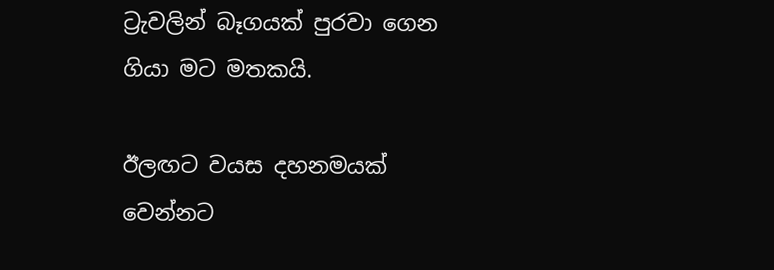ට්‍රැවලින් බෑගයක් පුරවා ගෙන ගියා මට මතකයි.

ඊලඟට වයස දහනමයක් වෙන්නට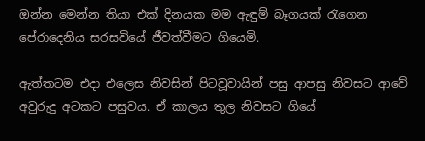ඔන්න මෙන්න තියා එක් දිනයක මම ඇඳුම් බෑගයක් රැගෙන පේරාදෙනිය සරසවියේ ජීවත්වීමට ගියෙමි.

ඇත්තටම එදා එලෙස නිවසින් පිටවූවායින් පසු ආපසු නිවසට ආවේ අවුරුදු අටකට පසුවය. ඒ කාලය තුල නිවසට ගියේ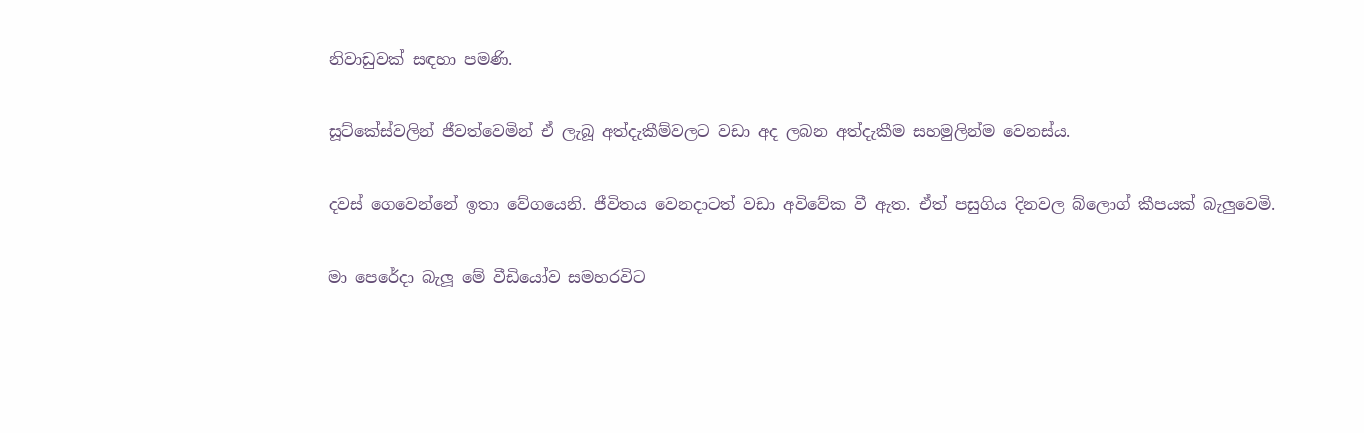නිවාඩුවක් සඳහා පමණි.

සූට්කේස්වලින් ජීවත්වෙමින් ඒ ලැබූ අත්දැකීම්වලට වඩා අද ලබන අත්දැකීම සහමුලින්ම වෙනස්ය.

දවස් ගෙවෙන්නේ ඉතා වේගයෙනි. ජීවිතය වෙනදාටත් වඩා අවිවේක වී ඇත. ඒත් පසුගිය දිනවල බ්ලොග් කීපයක් බැලුවෙමි.

මා පෙරේදා බැලූ මේ වීඩියෝව සමහරවිට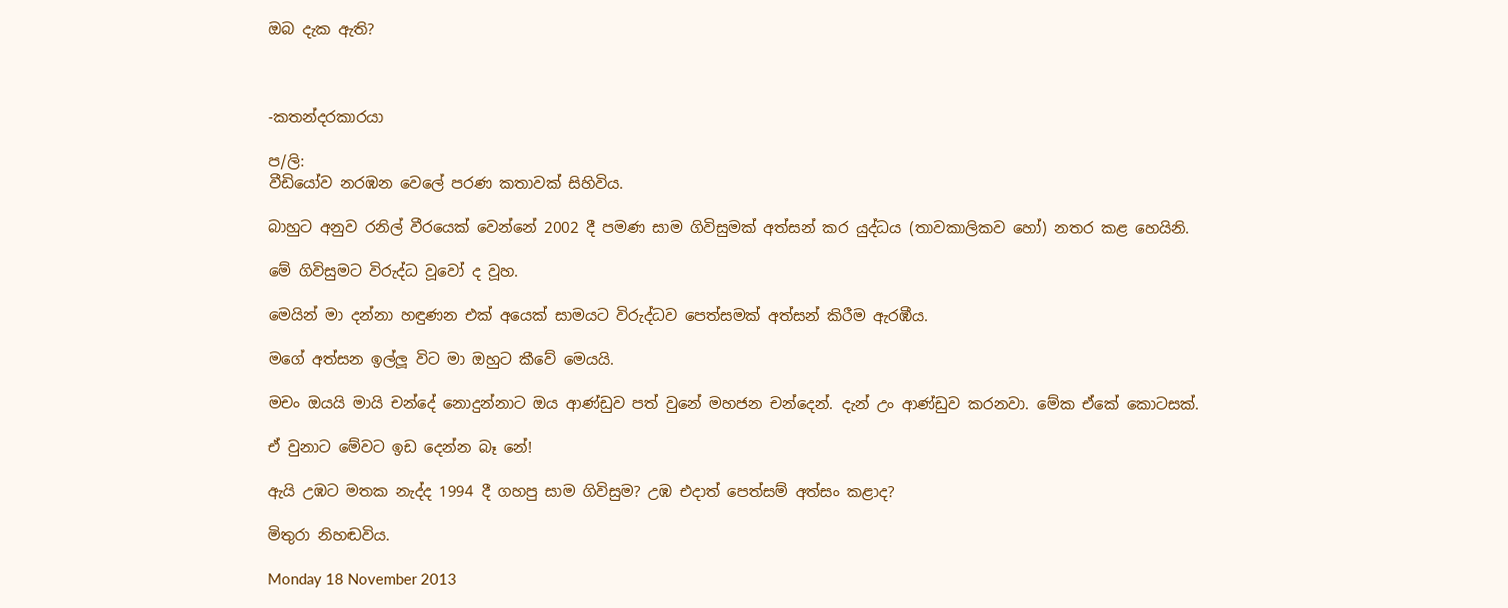ඔබ දැක ඇති?



-කතන්දරකාරයා

ප/ලි:
වීඩියෝව නරඹන වෙලේ පරණ කතාවක් සිහිවිය.

බාහුට අනුව රනිල් වීරයෙක් වෙන්නේ 2002 දී පමණ සාම ගිවිසුමක් අත්සන් කර යුද්ධය (තාවකාලිකව හෝ) නතර කළ හෙයිනි.

මේ ගිවිසුමට විරුද්ධ වූවෝ ද වූහ.

මෙයින් මා දන්නා හඳුණන එක් අයෙක් සාමයට විරුද්ධව පෙත්සමක් අත්සන් කිරීම ඇරඹීය.

මගේ අත්සන ඉල්ලූ විට මා ඔහුට කීවේ මෙයයි.

මචං ඔයයි මායි චන්දේ නොදුන්නාට ඔය ආණ්ඩුව පත් වුනේ මහජන චන්දෙන්. දැන් උං ආණ්ඩුව කරනවා. මේක ඒකේ කොටසක්.

ඒ වුනාට මේවට ඉඩ දෙන්න බෑ නේ!

ඇයි උඹට මතක නැද්ද 1994 දී ගහපු සාම ගිවිසුම? උඹ එදාත් පෙත්සම් අත්සං කළාද?

මිතුරා නිහඬවිය.

Monday 18 November 2013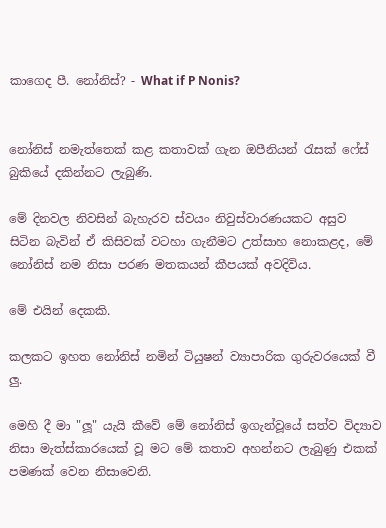කාගෙද පී. නෝනිස්? - What if P Nonis?


නෝනිස් නමැත්තෙක් කළ කතාවක් ගැන ඔපීනියන් රැසක් ෆේස් බුකියේ දකින්නට ලැබුණි.

මේ දිනවල නිවසින් බැහැරව ස්වයං නිවුස්වාරණයකට අසුව සිටින බැවින් ඒ කිසිවක් වටහා ගැනීමට උත්සාහ නොකළද, මේ නෝනිස් නම නිසා පරණ මතකයන් කීපයක් අවදිවිය.

මේ එයින් දෙකකි.

කලකට ඉහත නෝනිස් නමින් ටියුෂන් ව්‍යාපාරික ගුරුවරයෙක් වී ලු.

මෙහි දී මා "ලූ" යැයි කීවේ මේ නෝනිස් ඉගැන්වූයේ සත්ව විද්‍යාව නිසා මැත්ස්කාරයෙක් වූ මට මේ කතාව අහන්නට ලැබුණු එකක් පමණක් වෙන නිසාවෙනි.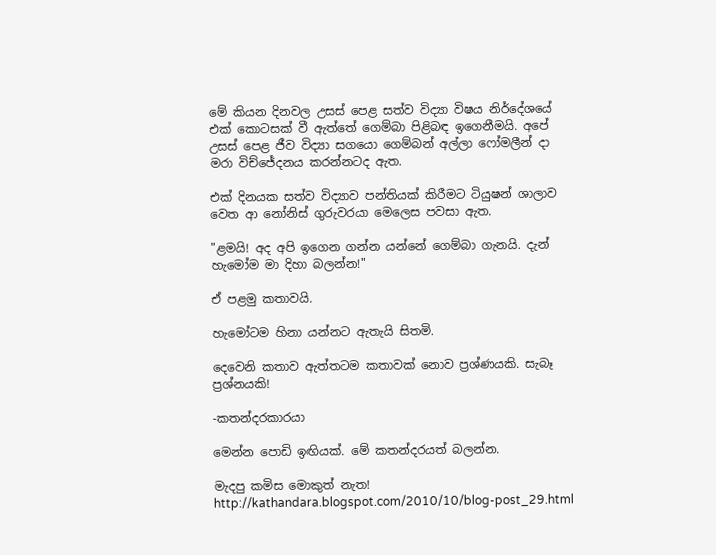මේ කියන දිනවල උසස් පෙළ සත්ව විද්‍යා විෂය නිර්දේශයේ එක් කොටසක් වී ඇත්තේ ගෙම්බා පිළිබඳ ඉගෙනීමයි. අපේ උසස් පෙළ ජීව විද්‍යා සගයො ගෙම්බන් අල්ලා ෆෝමලීන් දා මරා විච්ජේදනය කරන්නටද ඇත.

එක් දිනයක සත්ව විද්‍යාව පන්තියක් කිරීමට ටියුෂන් ශාලාව වෙත ආ නෝනිස් ගුරුවරයා මෙලෙස පවසා ඇත.

"ළමයි! අද අපි ඉගෙන ගන්න යන්නේ ගෙම්බා ගැනයි. දැන් හැමෝම මා දිහා බලන්න!"

ඒ පළමු කතාවයි.

හැමෝටම හිනා යන්නට ඇතැයි සිතමි.

දෙවෙනි කතාව ඇත්තටම කතාවක් නොව ප්‍රශ්ණයකි. සැබෑ ප්‍රශ්නයකි!

-කතන්දරකාරයා

මෙන්න පොඩි ඉඟියක්. මේ කතන්දරයත් බලන්න.

මැදපු කමිස මොකුත් නැත!
http://kathandara.blogspot.com/2010/10/blog-post_29.html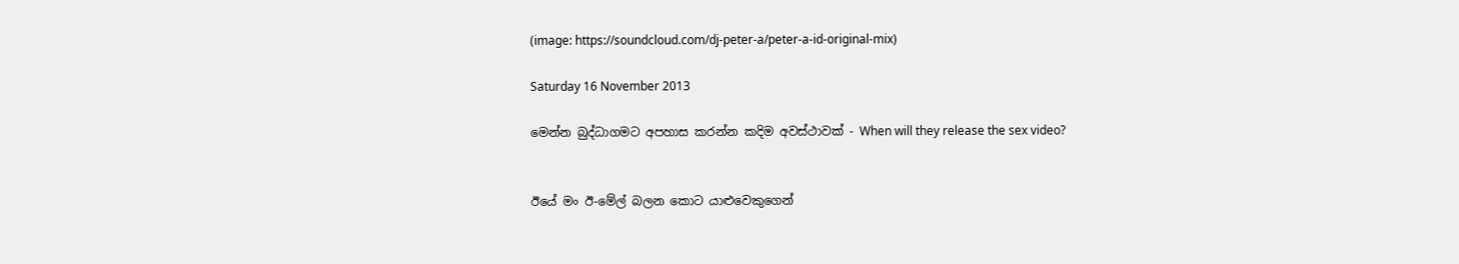(image: https://soundcloud.com/dj-peter-a/peter-a-id-original-mix)

Saturday 16 November 2013

මෙන්න බුද්ධාගමට අපහාස කරන්න කදිම අවස්ථාවක් - When will they release the sex video?


ඊයේ මං ඊ-මේල් බලන කොට යාළුවෙකුගෙන්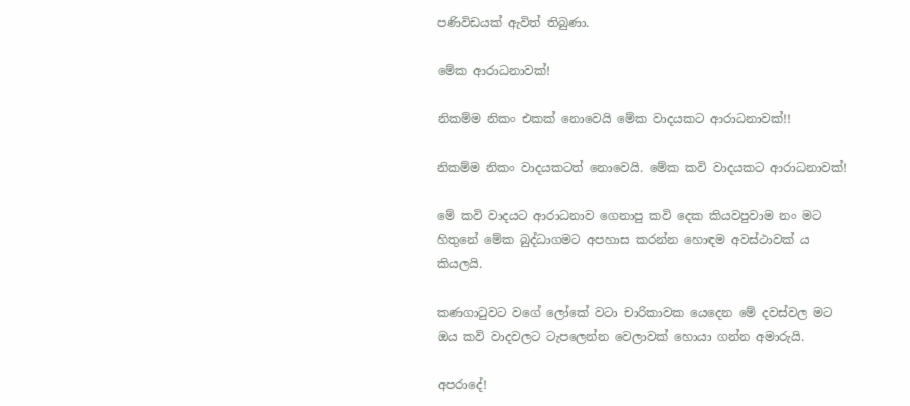පණිවිඩයක් ඇවිත් තිබුණා.

මේක ආරාධනාවක්!

නිකම්ම නිකං එකක් නොවෙයි මේක වාදයකට ආරාධනාවක්!!

නිකම්ම නිකං වාදයකටත් නොවෙයි. මේක කවි වාදයකට ආරාධනාවක්!

මේ කවි වාදයට ආරාධනාව ගෙනාපු කවි දෙක කියවපුවාම නං මට හිතුනේ මේක බුද්ධාගමට අපහාස කරන්න හොඳම අවස්ථාවක් ය කියලයි.

කණගාටුවට වගේ ලෝකේ වටා චාරිකාවක යෙදෙන මේ දවස්වල මට ඔය කවි වාදවලට ටැපලෙන්න වෙලාවක් හොයා ගන්න අමාරුයි.

අපරාදේ!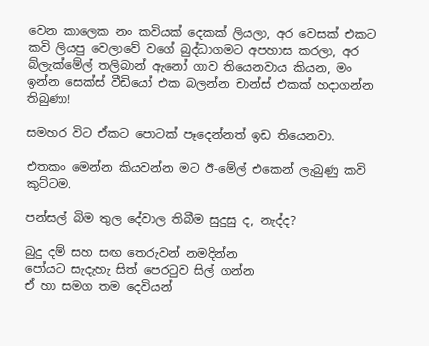වෙන කාලෙක නං කවියක් දෙකක් ලියලා, අර වෙසක් එකට කවි ලියපු වෙලාවේ වගේ බුද්ධාගමට අපහාස කරලා, අර බ්ලැක්මේල් තලිබාන් ඇනෝ ගාව තියෙනවාය කියන, මං ඉන්න සෙක්ස් වීඩියෝ එක බලන්න චාන්ස් එකක් හදාගන්න තිබුණා!

සමහර විට ඒකට පොටක් පෑදෙන්නත් ඉඩ තියෙනවා.

එතකං මෙන්න කියවන්න මට ඊ-මේල් එකෙන් ලැබුණු කවි කුට්ටම.

පන්සල් බිම තුල දේවාල තිබීම සුදුසු ද, නැද්ද?

බුදු දම් සහ සඟ තෙරුවන් නමදින්න
පෝයට සැදැහැ සිත් පෙරටුව සිල් ගන්න
ඒ හා සමග තම දෙවියන්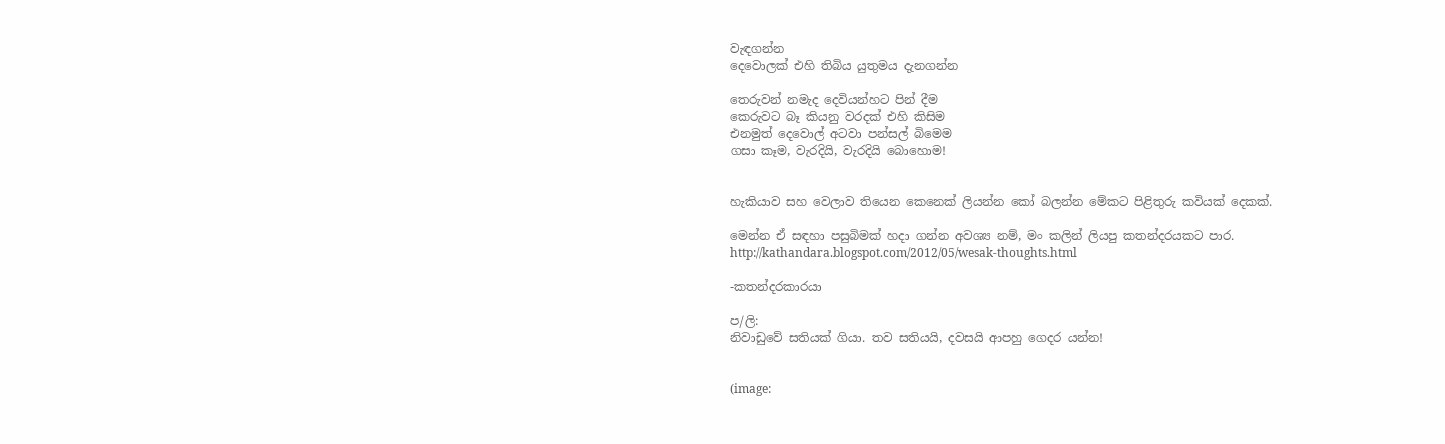වැඳගන්න
දෙවොලක් එහි තිබිය යුතුමය දැනගන්න

තෙරුවන් නමැද දෙවියන්හට පින් දීම
කෙරුවට බෑ කියනු වරදක් එහි කිසිම
එනමුත් දෙවොල් අටවා පන්සල් බිමෙම
ගසා කෑම, වැරදියි, වැරදියි බොහොම!


හැකියාව සහ වෙලාව තියෙන කෙනෙක් ලියන්න කෝ බලන්න මේකට පිළිතුරු කවියක් දෙකක්.

මෙන්න ඒ සඳහා පසුබිමක් හදා ගන්න අවශ්‍ය නම්, මං කලින් ලියපු කතන්දරයකට පාර.
http://kathandara.blogspot.com/2012/05/wesak-thoughts.html

-කතන්දරකාරයා

ප/ලි:
නිවාඩුවේ සතියක් ගියා. තව සතියයි, දවසයි ආපහු ගෙදර යන්න!


(image: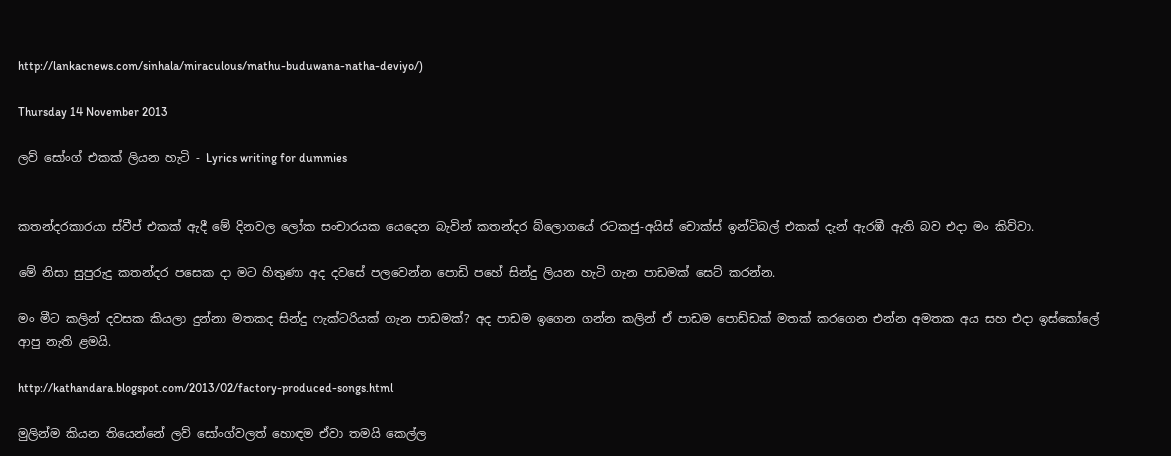http://lankacnews.com/sinhala/miraculous/mathu-buduwana-natha-deviyo/)

Thursday 14 November 2013

ලව් සෝංග් එකක් ලියන හැටි - Lyrics writing for dummies


කතන්දරකාරයා ස්වීප් එකක් ඇදී මේ දිනවල ලෝක සංචාරයක යෙදෙන බැවින් කතන්දර බ්ලොගයේ රටකජු-අයිස් චොක්ස් ඉන්ටිබල් එකක් දැන් ඇරඹී ඇති බව එදා මං කිව්වා.

මේ නිසා සුපුරුදු කතන්දර පසෙක දා මට හිතුණා අද දවසේ පලවෙන්න පොඩි පහේ සින්දු ලියන හැටි ගැන පාඩමක් සෙට් කරන්න.

මං මීට කලින් දවසක කියලා දුන්නා මතකද සින්දු ෆැක්ටරියක් ගැන පාඩමක්? අද පාඩම ඉගෙන ගන්න කලින් ඒ පාඩම පොඩ්ඩක් මතක් කරගෙන එන්න අමතක අය සහ එදා ඉස්කෝලේ ආපු නැති ළමයි.

http://kathandara.blogspot.com/2013/02/factory-produced-songs.html

මුලින්ම කියන තියෙන්නේ ලව් සෝංග්වලත් හොඳම ඒවා තමයි කෙල්ල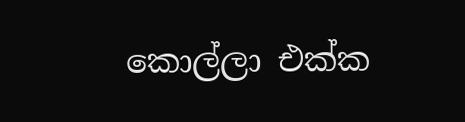කොල්ලා එක්ක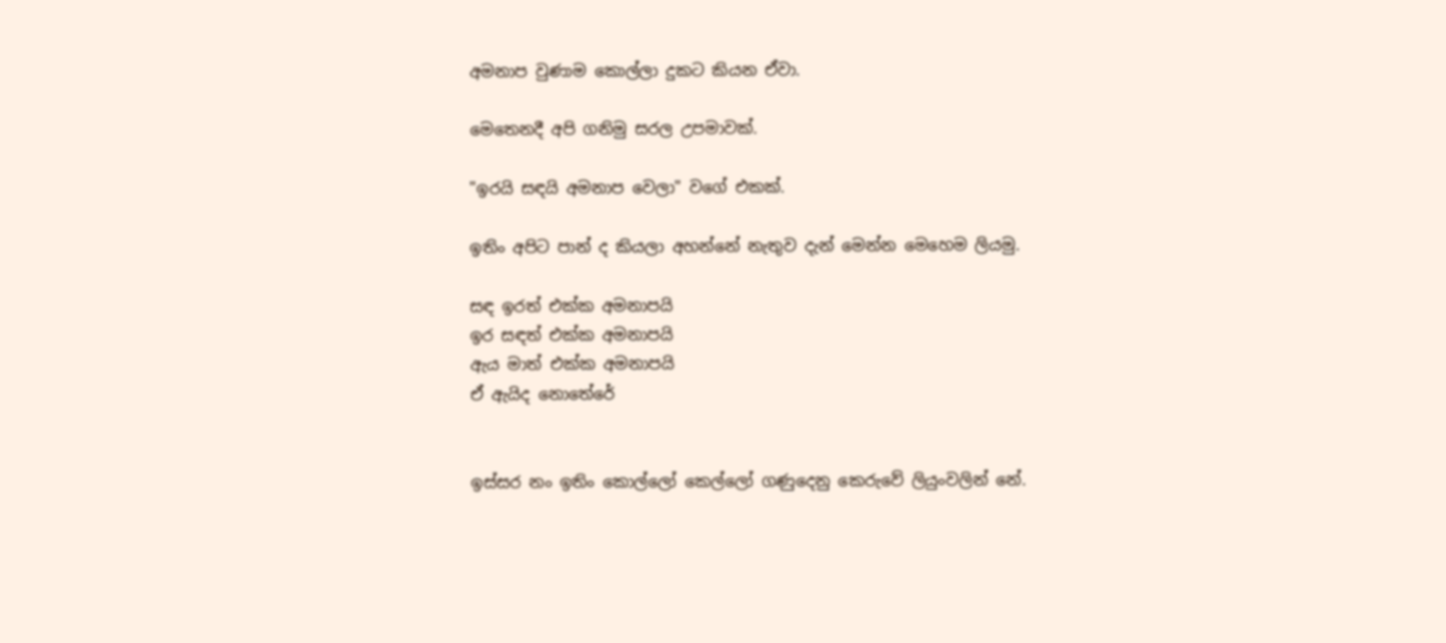අමනාප වුණාම කොල්ලා දුකට කියන ඒවා.

මෙතෙනදී අපි ගනිමු සරල උපමාවක්.

"ඉරයි සඳයි අමනාප වෙලා" වගේ එකක්.

ඉතිං අපිට පාන් ද කියලා අහන්නේ නැතුව දැන් මෙන්න මෙහෙම ලියමු.

සඳ ඉරත් එක්ක අමනාපයි
ඉර සඳත් එක්ක අමනාපයි
ඇය මාත් එක්ක අමනාපයි
ඒ ඇයිද නොතේරේ


ඉස්සර නං ඉතිං කොල්ලෝ කෙල්ලෝ ගණුදෙනු කෙරුවේ ලියුංවලින් නේ.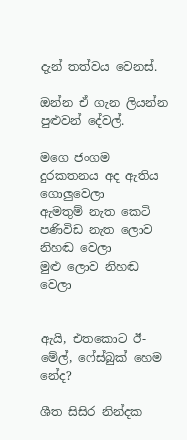දැන් තත්වය වෙනස්.

ඔන්න ඒ ගැන ලියන්න පුළුවන් දේවල්.

මගෙ ජංගම දුරකතනය අද ඇතිය ගොලුවෙලා
ඇමතුම් නැත කෙටි පණිවිඩ නැත ලොව නිහඬ වෙලා
මුළු ලොව නිහඬ වෙලා


ඇයි, එතකොට ඊ-මේල්, ෆේස්බුක් හෙම නේද?

ශීත සිසිර නින්දක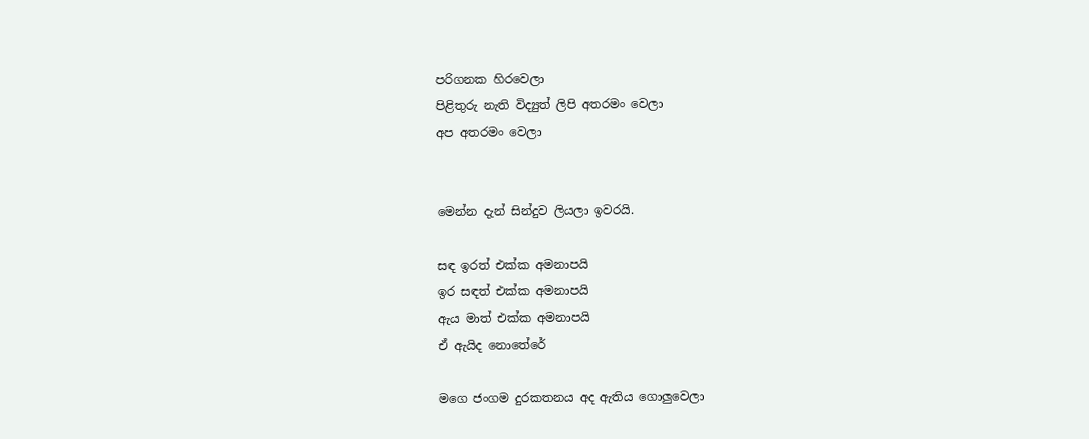පරිගනක හිරවෙලා
පිළිතුරු නැති විද්‍යුත් ලිපි අතරමං වෙලා
අප අතරමං වෙලා


මෙන්න දැන් සින්දුව ලියලා ඉවරයි.

සඳ ඉරත් එක්ක අමනාපයි
ඉර සඳත් එක්ක අමනාපයි
ඇය මාත් එක්ක අමනාපයි
ඒ ඇයිද නොතේරේ

මගෙ ජංගම දුරකතනය අද ඇතිය ගොලුවෙලා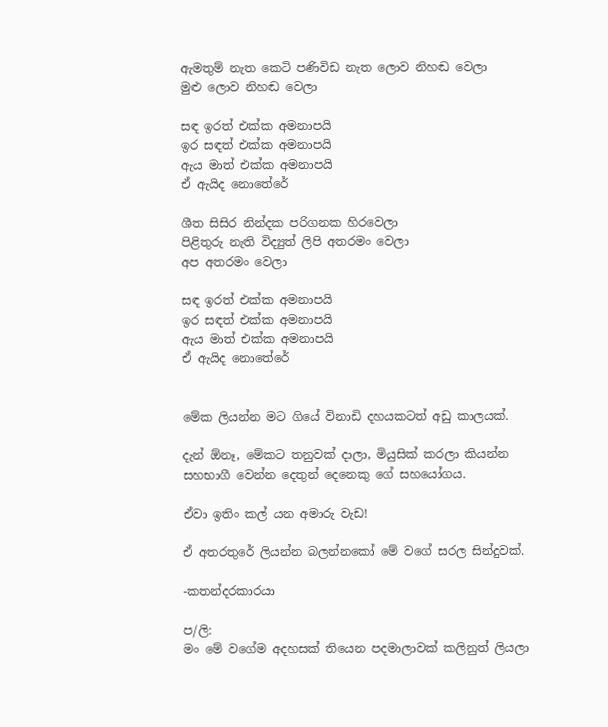ඇමතුම් නැත කෙටි පණිවිඩ නැත ලොව නිහඬ වෙලා
මුළු ලොව නිහඬ වෙලා

සඳ ඉරත් එක්ක අමනාපයි
ඉර සඳත් එක්ක අමනාපයි
ඇය මාත් එක්ක අමනාපයි
ඒ ඇයිද නොතේරේ

ශීත සිසිර නින්දක පරිගනක හිරවෙලා
පිළිතුරු නැති විද්‍යුත් ලිපි අතරමං වෙලා
අප අතරමං වෙලා

සඳ ඉරත් එක්ක අමනාපයි
ඉර සඳත් එක්ක අමනාපයි
ඇය මාත් එක්ක අමනාපයි
ඒ ඇයිද නොතේරේ


මේක ලියන්න මට ගියේ විනාඩි දහයකටත් අඩු කාලයක්.

දැන් ඕනෑ, මේකට තනුවක් දාලා, මියුසික් කරලා කියන්න සහභාගී වෙන්න දෙතුන් දෙනෙකු ගේ සහයෝගය.

ඒවා ඉතිං කල් යන අමාරු වැඩ!

ඒ අතරතුරේ ලියන්න බලන්නකෝ මේ වගේ සරල සින්දුවක්.

-කතන්දරකාරයා

ප/ලි:
මං මේ වගේම අදහසක් තියෙන පදමාලාවක් කලිනුත් ලියලා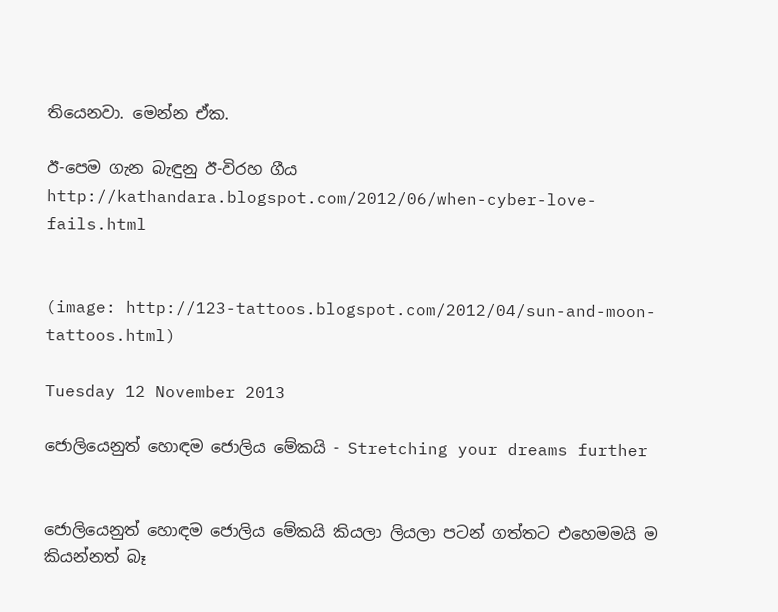තියෙනවා. මෙන්න ඒක.

ඊ-පෙම ගැන බැඳුනු ඊ-විරහ ගීය
http://kathandara.blogspot.com/2012/06/when-cyber-love-fails.html


(image: http://123-tattoos.blogspot.com/2012/04/sun-and-moon-tattoos.html)

Tuesday 12 November 2013

ජොලියෙනුත් හොඳම ජොලිය මේකයි - Stretching your dreams further


ජොලියෙනුත් හොඳම ජොලිය මේකයි කියලා ලියලා පටන් ගත්තට එහෙමමයි ම කියන්නත් බෑ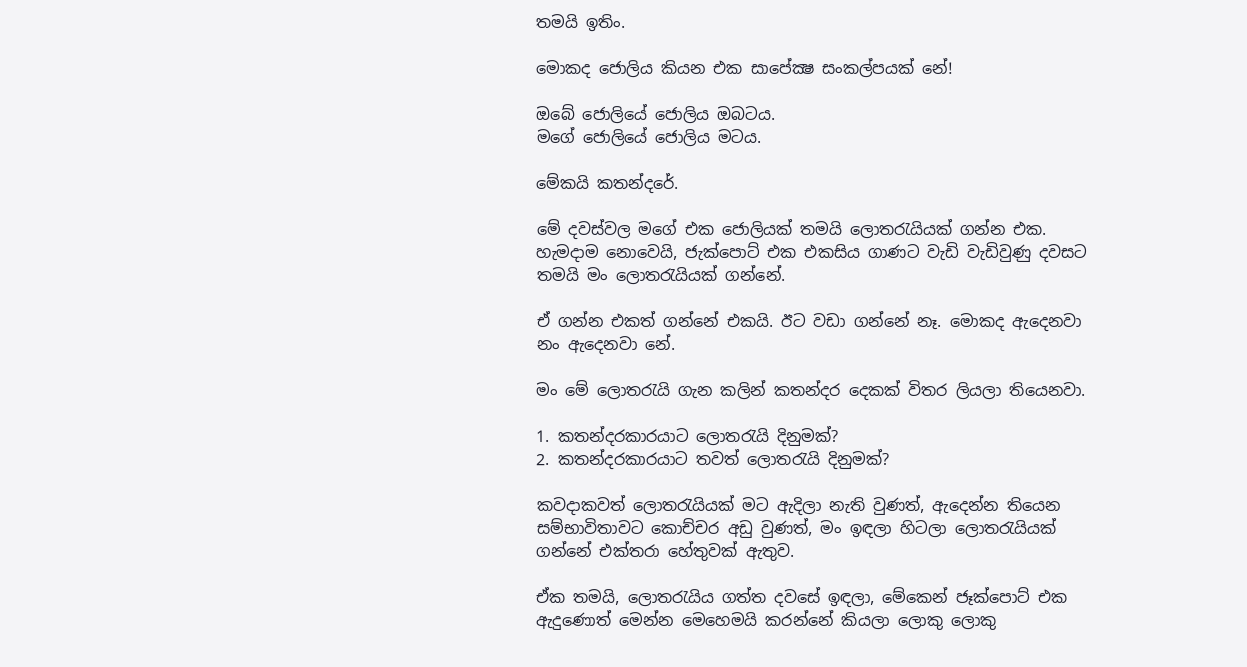තමයි ඉතිං.

මොකද ජොලිය කියන එක සාපේක්‍ෂ සංකල්පයක් නේ!

ඔබේ ජොලියේ ජොලිය ඔබටය.
මගේ ජොලියේ ජොලිය මටය.

මේකයි කතන්දරේ.

මේ දවස්වල මගේ එක ජොලියක් තමයි ලොතරැයියක් ගන්න එක. හැමදාම නොවෙයි, ජැක්පොට් එක එකසිය ගාණට වැඩි වැඩිවුණු දවසට තමයි මං ලොතරැයියක් ගන්නේ.

ඒ ගන්න එකත් ගන්නේ එකයි. ඊට වඩා ගන්නේ නෑ. මොකද ඇදෙනවා නං ඇදෙනවා නේ.

මං මේ ලොතරැයි ගැන කලින් කතන්දර දෙකක් විතර ලියලා තියෙනවා.

1. කතන්දරකාරයාට ලොතරැයි දිනුමක්?
2. කතන්දරකාරයාට තවත් ලොතරැයි දිනුමක්?

කවදාකවත් ලොතරැයියක් මට ඇදිලා නැති වුණත්, ඇදෙන්න තියෙන සම්භාවිතාවට කොච්චර අඩු වුණත්, මං ඉඳලා හිටලා ලොතරැයියක් ගන්නේ එක්තරා හේතුවක් ඇතුව.

ඒක තමයි, ලොතරැයිය ගත්ත දවසේ ඉඳලා, මේකෙන් ජෑක්පොට් එක ඇදුණොත් මෙන්න මෙහෙමයි කරන්නේ කියලා ලොකු ලොකු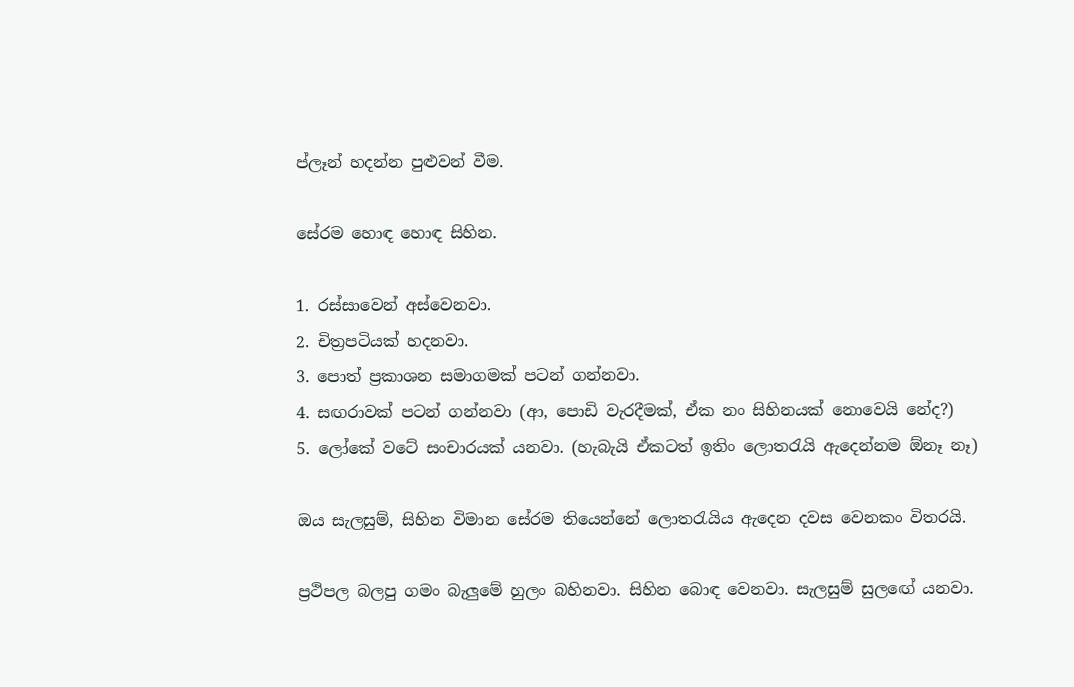ප්ලෑන් හදන්න පුළුවන් වීම.

සේරම හොඳ හොඳ සිහින.

1. රස්සාවෙන් අස්වෙනවා.
2. චිත්‍රපටියක් හදනවා.
3. පොත් ප්‍රකාශන සමාගමක් පටන් ගන්නවා.
4. සඟරාවක් පටන් ගන්නවා (ආ, පොඩි වැරදීමක්, ඒක නං සිහිනයක් නොවෙයි නේද?)
5. ලෝකේ වටේ සංචාරයක් යනවා. (හැබැයි ඒකටත් ඉතිං ලොතරැයි ඇදෙන්නම ඕනෑ නෑ)

ඔය සැලසුම්, සිහින විමාන සේරම තියෙන්නේ ලොතරැයිය ඇදෙන දවස වෙනකං විතරයි.

ප්‍රථිපල බලපු ගමං බැලුමේ හුලං බහිනවා. සිහින බොඳ වෙනවා. සැලසුම් සුලඟේ යනවා.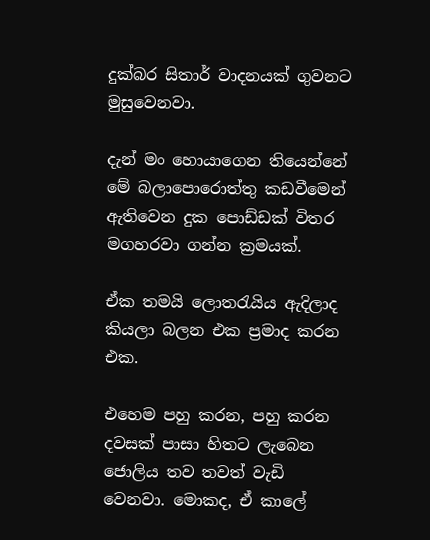දුක්බර සිතාර් වාදනයක් ගුවනට මුසුවෙනවා.

දැන් මං හොයාගෙන තියෙන්නේ මේ බලාපොරොත්තු කඩවීමෙන් ඇතිවෙන දුක පොඩ්ඩක් විතර මගහරවා ගන්න ක්‍රමයක්.

ඒක තමයි ලොතරැයිය ඇදිලාද කියලා බලන එක ප්‍රමාද කරන එක.

එහෙම පහු කරන, පහු කරන දවසක් පාසා හිතට ලැබෙන ජොලිය තව තවත් වැඩි වෙනවා. මොකද, ඒ කාලේ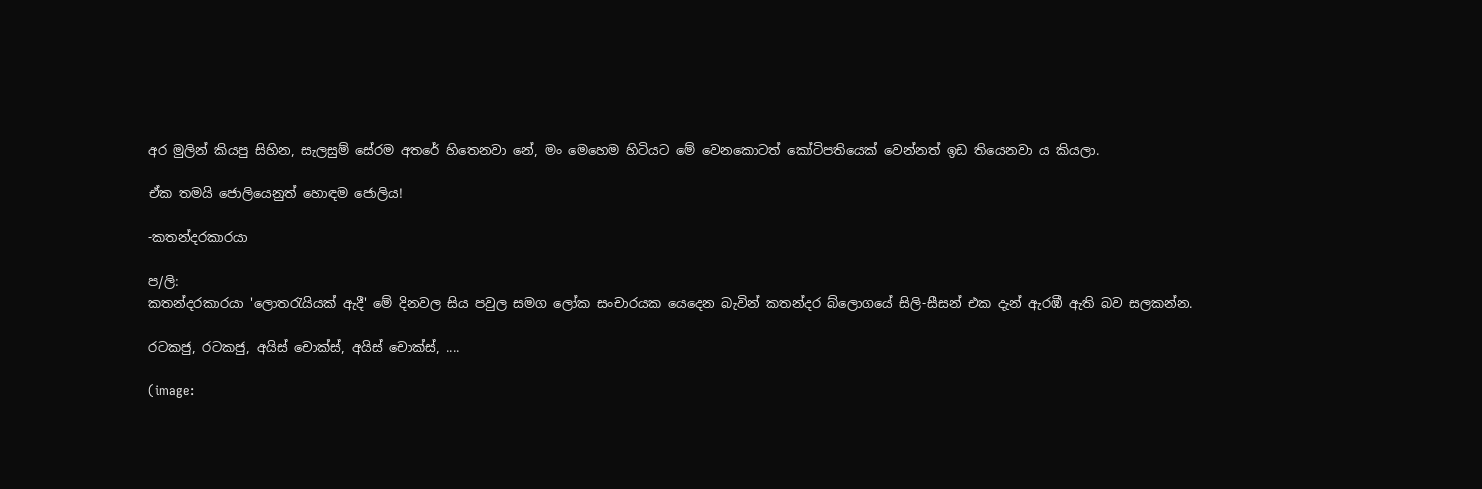අර මුලින් කියපු සිහින, සැලසුම් සේරම අතරේ හිතෙනවා නේ, මං මෙහෙම හිටියට මේ වෙනකොටත් කෝටිපතියෙක් වෙන්නත් ඉඩ තියෙනවා ය කියලා.

ඒක තමයි ජොලියෙනුත් හොඳම ජොලිය!

-කතන්දරකාරයා

ප/ලි:
කතන්දරකාරයා 'ලොතරැයියක් ඇදී' මේ දිනවල සිය පවුල සමග ලෝක සංචාරයක යෙදෙන බැවින් කතන්දර බ්ලොගයේ සිලි-සීසන් එක දැන් ඇරඹී ඇති බව සලකන්න.

රටකජු, රටකජු, අයිස් චොක්ස්, අයිස් චොක්ස්, ....

(image: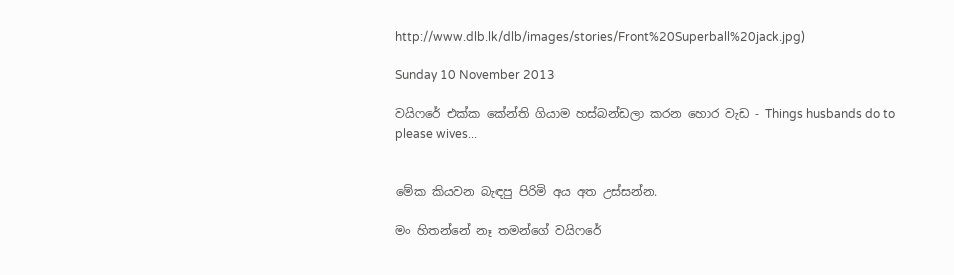http://www.dlb.lk/dlb/images/stories/Front%20Superball%20jack.jpg)

Sunday 10 November 2013

වයිෆරේ එක්ක කේන්ති ගියාම හස්බන්ඩලා කරන හොර වැඩ - Things husbands do to please wives...


මේක කියවන බැඳපු පිරිමි අය අත උස්සන්න.

මං හිතන්නේ නෑ තමන්ගේ වයිෆරේ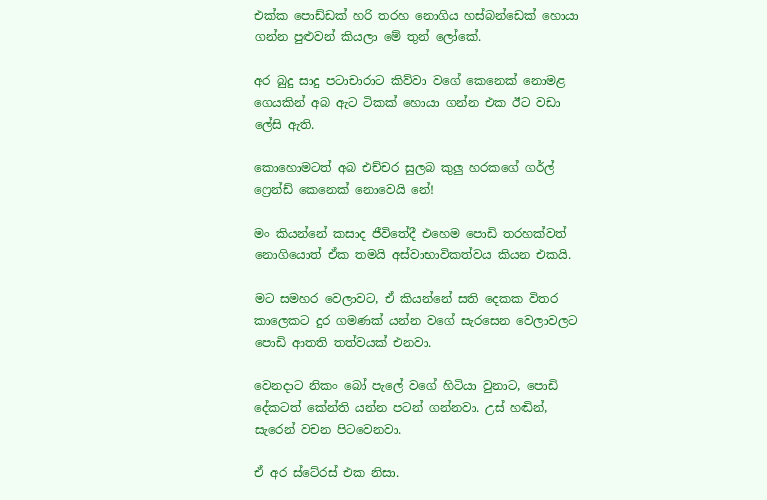එක්ක පොඩ්ඩක් හරි තරහ නොගිය හස්බන්ඩෙක් හොයා ගන්න පුළුවන් කියලා මේ තුන් ලෝකේ.

අර බුදු සාදු පටාචාරාට කිව්වා වගේ කෙනෙක් නොමළ ගෙයකින් අබ ඇට ටිකක් හොයා ගන්න එක ඊට වඩා ලේසි ඇති.

කොහොමටත් අබ එච්චර සුලබ කුලු හරකගේ ගර්ල් ෆ්‍රෙන්ඩ් කෙනෙක් නොවෙයි නේ!

මං කියන්නේ කසාද ජීවිතේදී එහෙම පොඩි තරහක්වත් නොගියොත් ඒක තමයි අස්වාභාවිකත්වය කියන එකයි.

මට සමහර වෙලාවට, ඒ කියන්නේ සති දෙකක විතර කාලෙකට දුර ගමණක් යන්න වගේ සැරසෙන වෙලාවලට පොඩි ආතති තත්වයක් එනවා.

වෙනදාට නිකං බෝ පැලේ වගේ හිටියා වුනාට, පොඩි දේකටත් කේන්ති යන්න පටන් ගන්නවා. උස් හඬින්, සැරෙන් වචන පිටවෙනවා.

ඒ අර ස්ටේ‍රස් එක නිසා.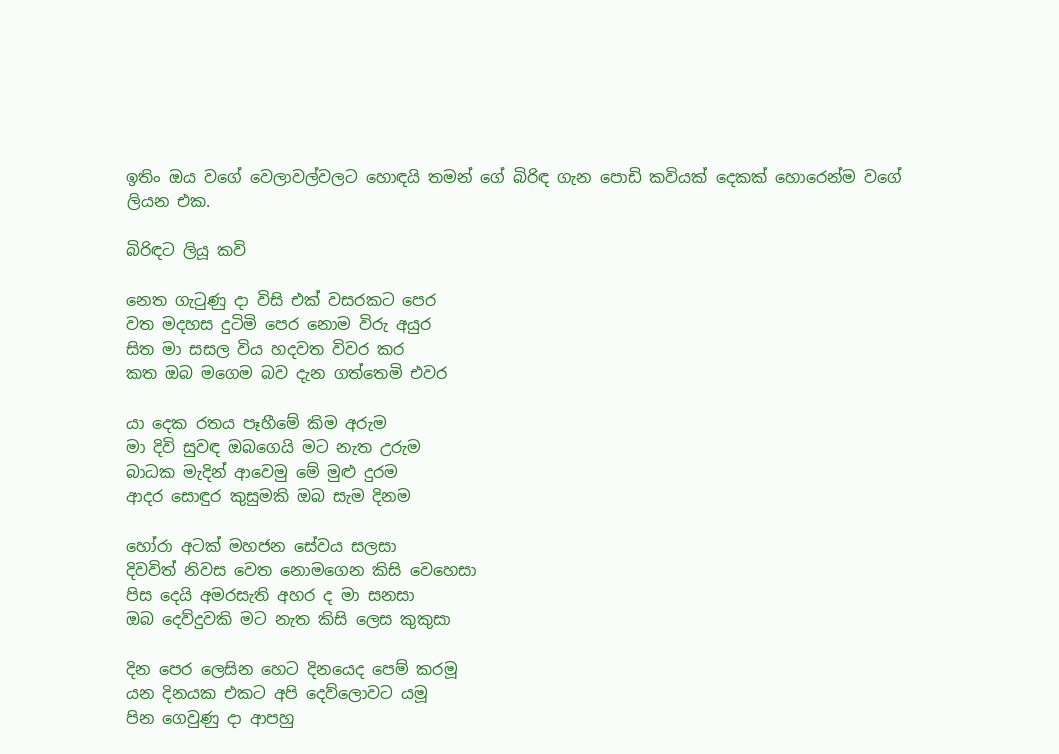ඉතිං ඔය වගේ වෙලාවල්වලට හොඳයි තමන් ගේ බිරිඳ ගැන පොඩි කවියක් දෙකක් හොරෙන්ම වගේ ලියන එක.

බිරිඳට ලියූ කවි

නෙත ගැටුණු දා විසි එක් වසරකට පෙර
වත මදහස දුටිමි පෙර නොම විරු අයුර
සිත මා සසල විය හදවත විවර කර
කත ඔබ මගෙම බව දැන ගත්තෙමි එවර

යා දෙක රතය පෑහීමේ කිම අරුම
මා දිවි සුවඳ ඔබගෙයි මට නැත උරුම
බාධක මැදින් ආවෙමු මේ මුළු දුරම
ආදර සොඳුර කුසුමකි ඔබ සැම දිනම

හෝරා අටක් මහජන සේවය සලසා
දිවවිත් නිවස වෙත නොමගෙන කිසි වෙහෙසා
පිස දෙයි අමරසැති අහර ද මා සනසා
ඔබ දෙව්දුවකි මට නැත කිසි ලෙස කුකුසා

දින පෙර ලෙසින හෙට දිනයෙද පෙම් කරමූ
යන දිනයක එකට අපි දෙව්ලොවට යමූ
පින ගෙවුණු දා ආපහු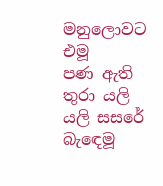මනුලොවට එමූ
පණ ඇති තුරා යලි යලි සසරේ බැඳෙමූ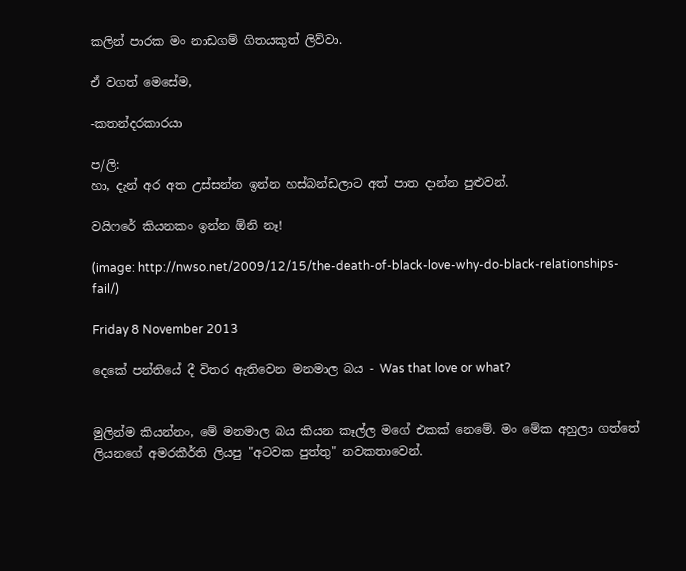කලින් පාරක මං නාඩගම් ගිතයකුත් ලිව්වා.

ඒ වගත් මෙසේම,

-කතන්දරකාරයා

ප/ලි:
හා, දැන් අර අත උස්සන්න ඉන්න හස්බන්ඩලාට අත් පාත දාන්න පුළුවන්.

වයිෆරේ කියනකං ඉන්න ඕනි නෑ!

(image: http://nwso.net/2009/12/15/the-death-of-black-love-why-do-black-relationships-fail/)

Friday 8 November 2013

දෙකේ පන්තියේ දී විතර ඇතිවෙන මනමාල බය - Was that love or what?


මුලින්ම කියන්නං, මේ මනමාල බය කියන කෑල්ල මගේ එකක් නෙමේ. මං මේක අහුලා ගත්තේ ලියනගේ අමරකීර්ති ලියපු "අටවක පුත්තු" නවකතාවෙන්.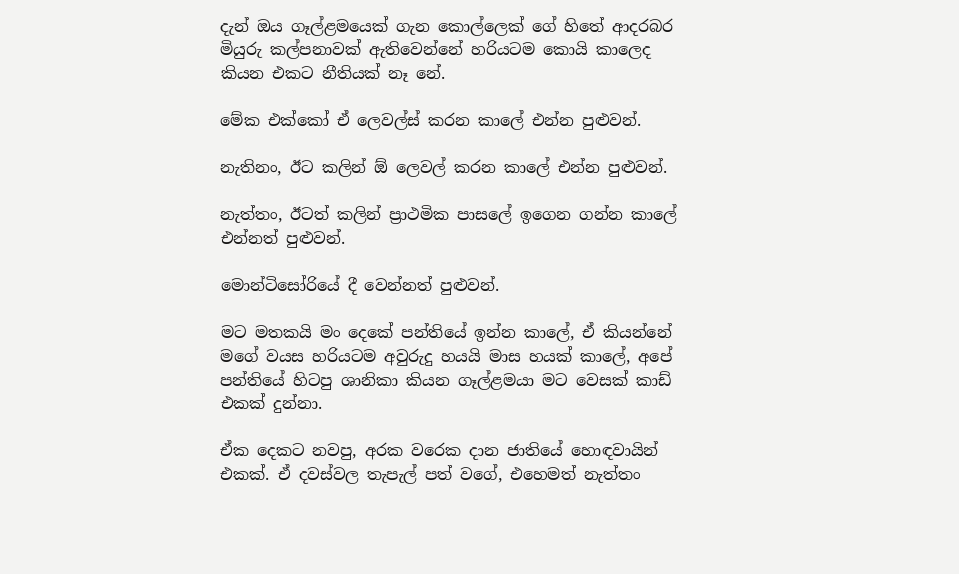දැන් ඔය ගෑල්ළමයෙක් ගැන කොල්ලෙක් ගේ හිතේ ආදරබර මියුරු කල්පනාවක් ඇතිවෙන්නේ හරියටම කොයි කාලෙද කියන එකට නීතියක් නෑ නේ.

මේක එක්කෝ ඒ ලෙවල්ස් කරන කාලේ එන්න පුළුවන්.

නැතිනං, ඊට කලින් ඕ ලෙවල් කරන කාලේ එන්න පුළුවන්.

නැත්තං, ඊටත් කලින් ප්‍රාථමික පාසලේ ඉගෙන ගන්න කාලේ එන්නත් පුළුවන්.

මොන්ටිසෝරියේ දී වෙන්නත් පුළුවන්.

මට මතකයි මං දෙකේ පන්තියේ ඉන්න කාලේ, ඒ කියන්නේ මගේ වයස හරියටම අවුරුදු හයයි මාස හයක් කාලේ, අපේ පන්තියේ හිටපු ශානිකා කියන ගෑල්ළමයා මට වෙසක් කාඩ් එකක් දුන්නා.

ඒක දෙකට නවපු, අරක වරෙක දාන ජාතියේ හොඳවායින් එකක්. ඒ දවස්වල තැපැල් පත් වගේ, එහෙමත් නැත්තං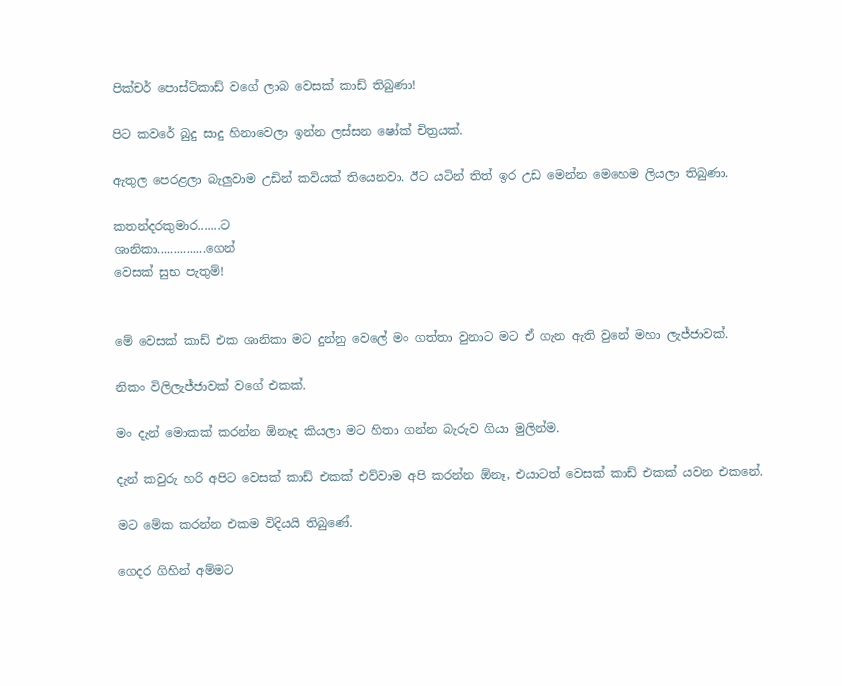පික්චර් පොස්ට්කාඩ් වගේ ලාබ වෙසක් කාඩ් තිබුණා!

පිට කවරේ බුදු සාදු හිනාවෙලා ඉන්න ලස්සන ෂෝක් චිත්‍රයක්.

ඇතුල පෙරළලා බැලුවාම උඩින් කවියක් තියෙනවා. ඊට යටින් තිත් ඉර උඩ මෙන්න මෙහෙම ලියලා තිබුණා.

කතන්දරකුමාර.......ට
ශානිකා...............ගෙන්
වෙසක් සුභ පැතුම්!


මේ වෙසක් කාඩ් එක ශානිකා මට දුන්නු වෙලේ මං ගත්තා වුනාට මට ඒ ගැන ඇති වුනේ මහා ලැජ්ජාවක්.

නිකං විලිලැජ්ජාවක් වගේ එකක්.

මං දැන් මොකක් කරන්න ඕනෑද කියලා මට හිතා ගන්න බැරුව ගියා මුලින්ම.

දැන් කවුරු හරි අපිට වෙසක් කාඩ් එකක් එව්වාම අපි කරන්න ඕනෑ, එයාටත් වෙසක් කාඩ් එකක් යවන එකනේ.

මට මේක කරන්න එකම විදියයි තිබුණේ.

ගෙදර ගිහින් අම්මට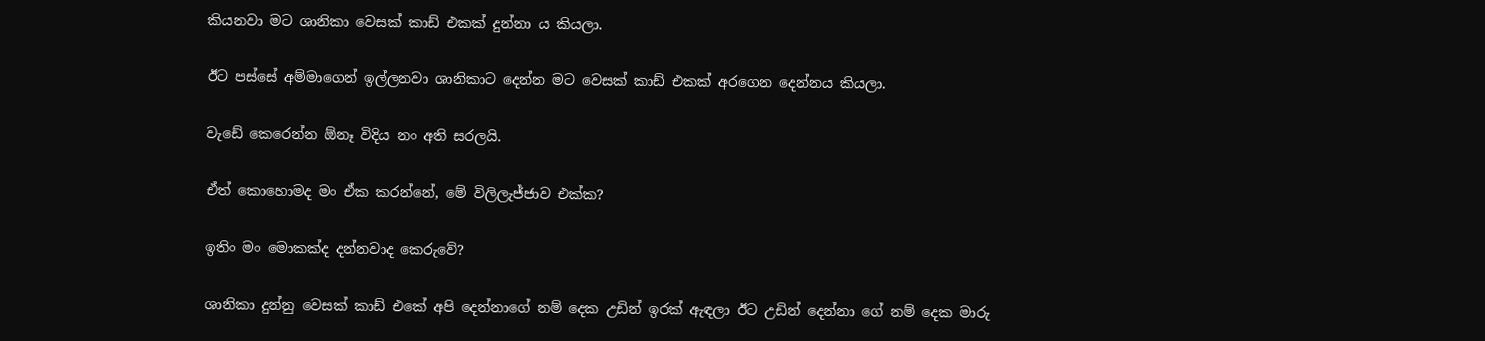කියනවා මට ශානිකා වෙසක් කාඩ් එකක් දුන්නා ය කියලා.

ඊට පස්සේ අම්මාගෙන් ඉල්ලනවා ශානිකාට දෙන්න මට වෙසක් කාඩ් එකක් අරගෙන දෙන්නය කියලා.

වැඩේ කෙරෙන්න ඕනෑ විදිය නං අති සරලයි.

ඒත් කොහොමද මං ඒක කරන්නේ, මේ විලිලැජ්ජාව එක්ක?

ඉතිං මං මොකක්ද දන්නවාද කෙරුවේ?

ශානිකා දුන්නු වෙසක් කාඩ් එකේ අපි දෙන්නාගේ නම් දෙක උඩින් ඉරක් ඇඳලා ඊට උඩින් දෙන්නා ගේ නම් දෙක මාරු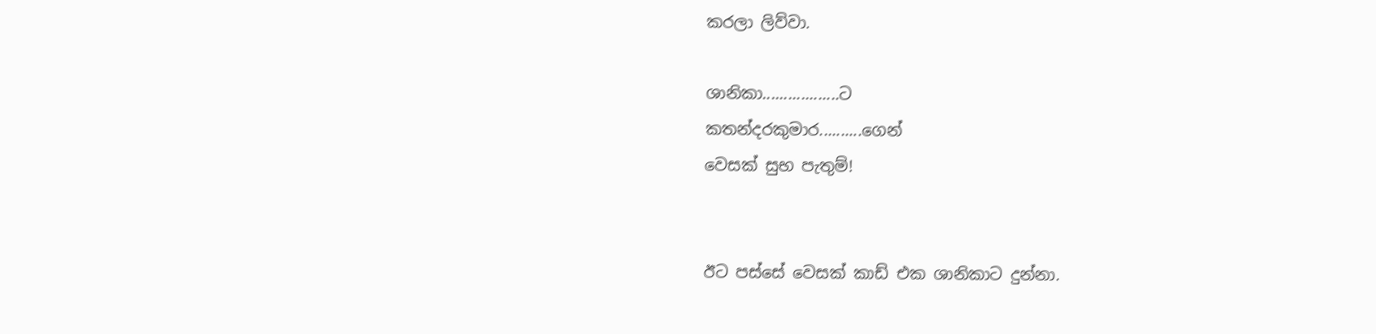කරලා ලිව්වා.

ශානිකා..................ට
කතන්දරකුමාර..........ගෙන්
වෙසක් සුභ පැතුම්!


ඊට පස්සේ වෙසක් කාඩ් එක ශානිකාට දුන්නා.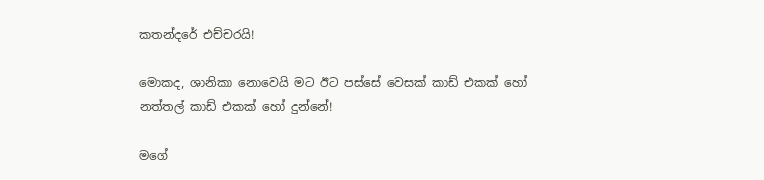කතන්දරේ එච්චරයි!

මොකද, ශානිකා නොවෙයි මට ඊට පස්සේ වෙසක් කාඩ් එකක් හෝ නත්තල් කාඩ් එකක් හෝ දුන්නේ!

මගේ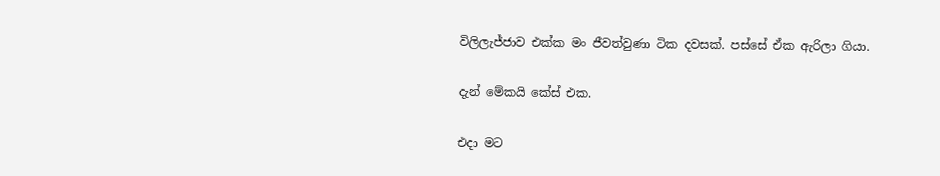විලිලැජ්ජාව එක්ක මං ජීවත්වුණා ටික දවසක්. පස්සේ ඒක ඇරිලා ගියා.

දැන් මේකයි කේස් එක.

එදා මට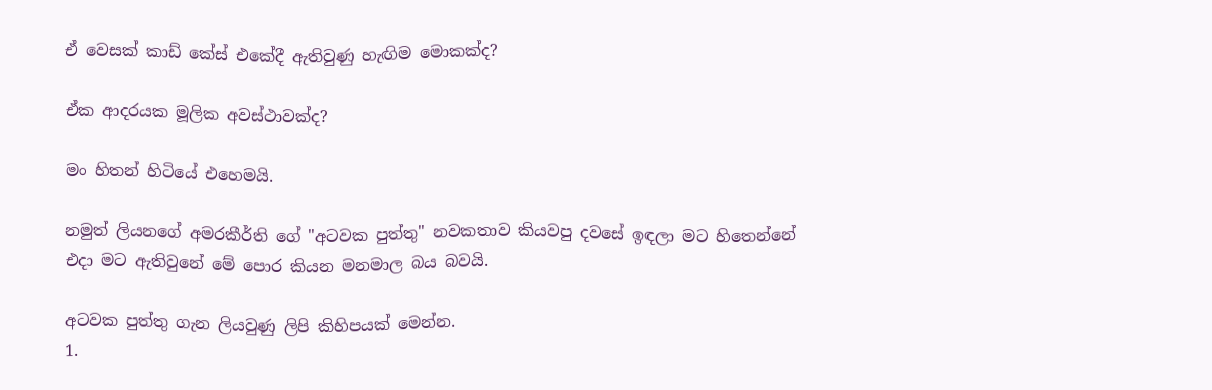ඒ වෙසක් කාඩ් කේස් එකේදී ඇතිවුණු හැඟිම මොකක්ද?

ඒක ආදරයක මූලික අවස්ථාවක්ද?

මං හිතන් හිටියේ එහෙමයි.

නමුත් ලියනගේ අමරකීර්ති ගේ "අටවක පුත්තු" නවකතාව කියවපු දවසේ ඉඳලා මට හිතෙන්නේ එදා මට ඇතිවුනේ මේ පොර කියන මනමාල බය බවයි.

අටවක පුත්තු ගැන ලියවුණු ලිපි කිහිපයක් මෙන්න.
1.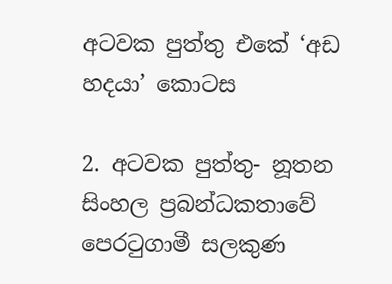අටවක පුත්තු එකේ ‘අඩ හදයා’ කොටස

2. අටවක පුත්තු- නූතන සිංහල ප්‍රබන්ධකතාවේ පෙරටුගාමී සලකුණ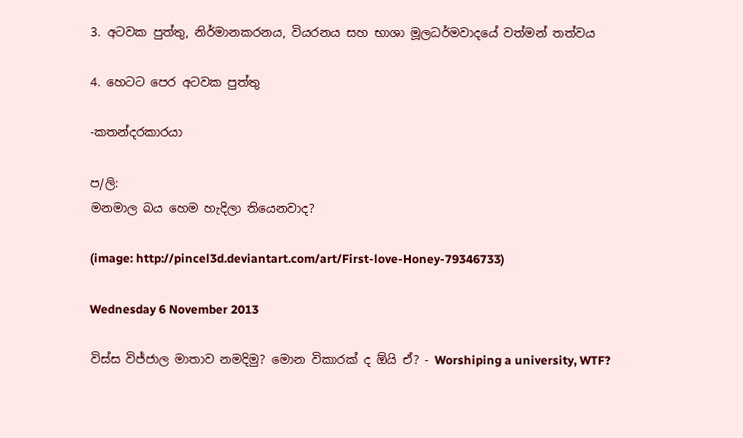3. අටවක පුත්තු, නිර්මානකරනය, වියරනය සහ භාශා මූලධර්මවාදයේ වත්මන් තත්වය

4. හෙටට පෙර අටවක පුත්තු

-කතන්දරකාරයා

ප/ලි:
මනමාල බය හෙම හැදිලා තියෙනවාද?

(image: http://pincel3d.deviantart.com/art/First-love-Honey-79346733)

Wednesday 6 November 2013

විස්ස විජ්ජාල මාතාව නමදිමු? මොන විකාරක් ද ඕයි ඒ? - Worshiping a university, WTF?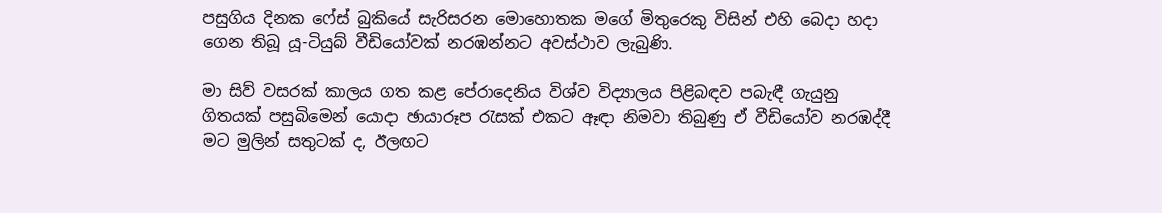පසුගිය දිනක ෆේස් බුකියේ සැරිසරන මොහොතක මගේ මිතුරෙකු විසින් එහි බෙදා හදා ගෙන තිබූ යූ-ටියුබ් වීඩියෝවක් නරඹන්නට අවස්ථාව ලැබුණි.

මා සිව් වසරක් කාලය ගත කළ පේරාදෙනිය විශ්ව විද්‍යාලය පිළිබඳව පබැඳී ගැයුනු ගිතයක් පසුබිමෙන් යොදා ඡායාරූප රැසක් එකට ඈඳා නිමවා තිබුණු ඒ වීඩියෝව නරඹද්දී මට මුලින් සතුටක් ද, ඊලඟට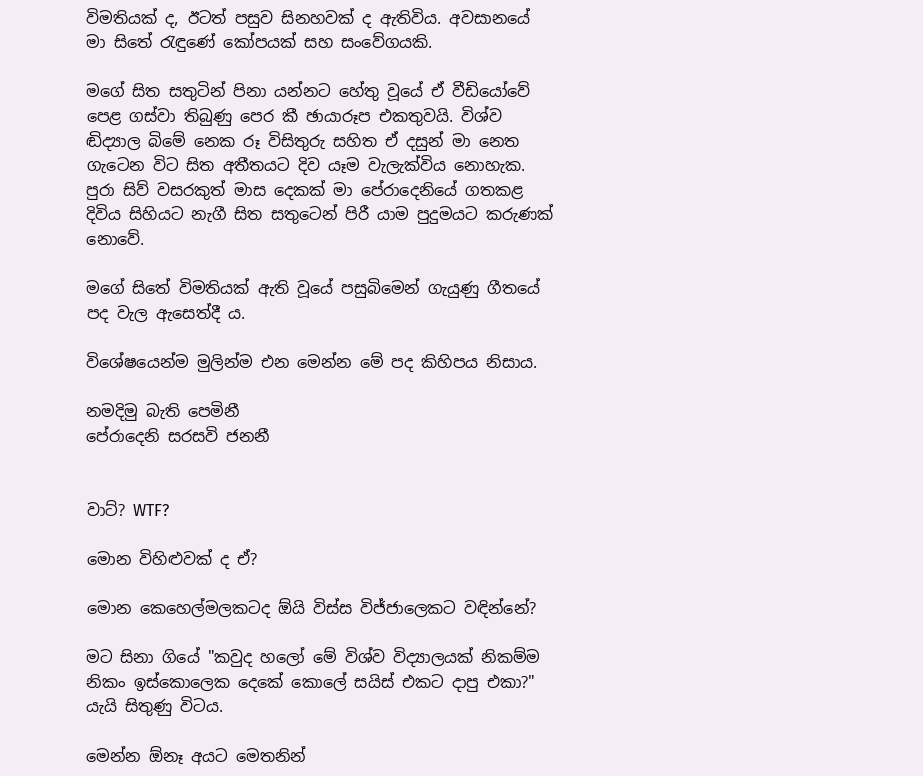විමතියක් ද, ඊටත් පසුව සිනහවක් ද ඇතිවිය. අවසානයේ මා සිතේ රැඳුණේ කෝපයක් සහ සංවේගයකි.

මගේ සිත සතුටින් පිනා යන්නට හේතු වූයේ ඒ වීඩියෝවේ පෙළ ගස්වා තිබුණු පෙර කී ඡායාරූප එකතුවයි. විශ්ව ඬිද්‍යාල බිමේ නෙක රූ විසිතුරු සහිත ඒ දසුන් මා නෙත ගැටෙන විට සිත අතීතයට දිව යෑම වැලැක්විය නොහැක. පුරා සිව් වසරකුත් මාස දෙකක් මා පේරාදෙනියේ ගතකළ දිවිය සිහියට නැගී සිත සතුටෙන් පිරී යාම පුදුමයට කරුණක් නොවේ.

මගේ සිතේ විමතියක් ඇති වූයේ පසුබිමෙන් ගැයුණු ගීතයේ පද වැල ඇසෙත්දී ය.

විශේෂයෙන්ම මුලින්ම එන මෙන්න මේ පද කිහිපය නිසාය.

නමදිමු බැති පෙමිනී
පේරාදෙනි සරසවි ජනනී


වාට්? WTF?

මොන විහිළුවක් ද ඒ?

මොන කෙහෙල්මලකටද ඕයි විස්ස විජ්ජාලෙකට වඳින්නේ?

මට සිනා ගියේ "කවුද හලෝ මේ විශ්ව විද්‍යාලයක් නිකම්ම නිකං ඉස්කොලෙක දෙකේ කොලේ සයිස් එකට දාපු එකා?" යැයි සිතුණු විටය.

මෙන්න ඕනෑ අයට මෙතනින්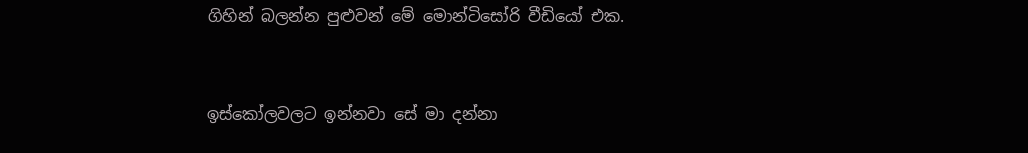ගිහින් බලන්න පුළුවන් මේ මොන්ටිසෝරි වීඩියෝ එක.



ඉස්කෝලවලට ඉන්නවා සේ මා දන්නා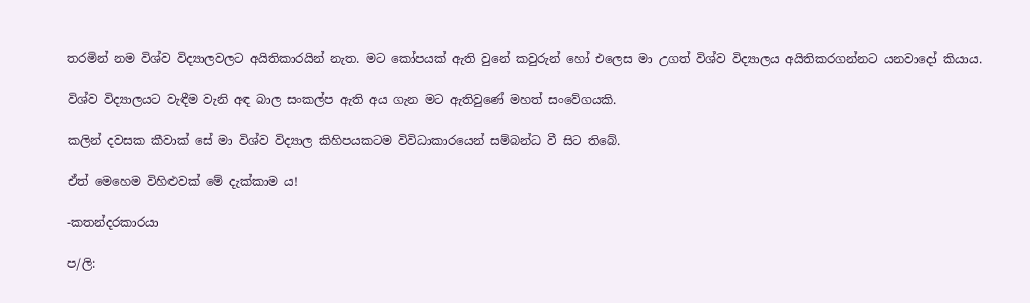තරමින් නම විශ්ව විද්‍යාලවලට අයිතිකාරයින් නැත. මට කෝපයක් ඇති වුනේ කවුරුන් හෝ එලෙස මා උගත් විශ්ව විද්‍යාලය අයිතිකරගන්නට යනවාදෝ කියාය.

විශ්ව විද්‍යාලයට වැඳීම වැනි අඳ බාල සංකල්ප ඇති අය ගැන මට ඇතිවුණේ මහත් සංවේගයකි.

කලින් දවසක කීවාක් සේ මා විශ්ව විද්‍යාල කිහිපයකටම විවිධාකාරයෙන් සම්බන්ධ වී සිට තිබේ.

ඒත් මෙහෙම විහිළුවක් මේ දැක්කාම ය!

-කතන්දරකාරයා

ප/ලි: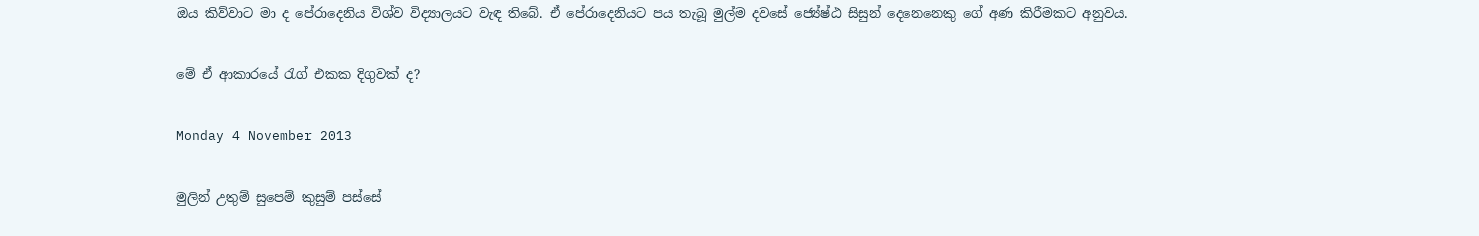ඔය කිව්වාට මා ද පේරාදෙනිය විශ්ව විද්‍යාලයට වැඳ තිබේ. ඒ පේරාදෙනියට පය තැබූ මුල්ම දවසේ ජ්‍යේෂ්ඨ සිසුන් දෙනෙනෙකු ගේ අණ කිරීමකට අනුවය.

මේ ඒ ආකාරයේ රැග් එකක දිගුවක් ද?

Monday 4 November 2013

මුලින් උතුම් සුපෙම් කුසුම් පස්සේ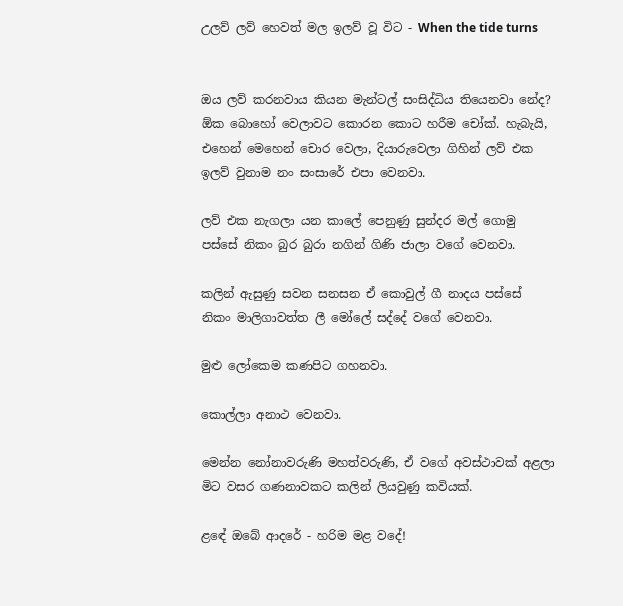උලව් ලව් හෙවත් මල ඉලව් වූ විට - When the tide turns


ඔය ලව් කරනවාය කියන මැන්ටල් සංසිද්ධිය තියෙනවා නේද? ඕක බොහෝ වෙලාවට කොරන කොට හරීම චෝක්. හැබැයි, එහෙන් මෙහෙන් චොර වෙලා, දියාරුවෙලා ගිහින් ලව් එක ඉලව් වුනාම නං සංසාරේ එපා වෙනවා.

ලව් එක නැගලා යන කාලේ පෙනුණු සුන්දර මල් ගොමු පස්සේ නිකං බුර බුරා නගින් ගිණි ජාලා වගේ වෙනවා.

කලින් ඇසුණු සවන සනසන ඒ කොවුල් ගී නාදය පස්සේ නිකං මාලිගාවත්ත ලී මෝලේ සද්දේ වගේ වෙනවා.

මුළු ලෝකෙම කණපිට ගහනවා.

කොල්ලා අනාථ වෙනවා.

මෙන්න නෝනාවරුණි මහත්වරුණි, ඒ වගේ අවස්ථාවක් අළලා මිට වසර ගණනාවකට කලින් ලියවුණු කවියක්.

ළඳේ ඔබේ ආදරේ - හරිම මළ වදේ!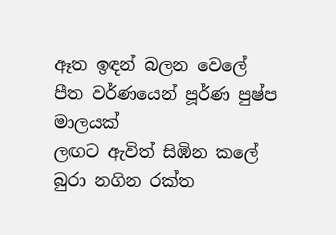ඈත ඉඳන් බලන වෙලේ
පීත වර්ණයෙන් පූර්ණ පුෂ්ප මාලයක්
ලඟට ඇවිත් සිඹින කලේ
බුරා නගින රක්ත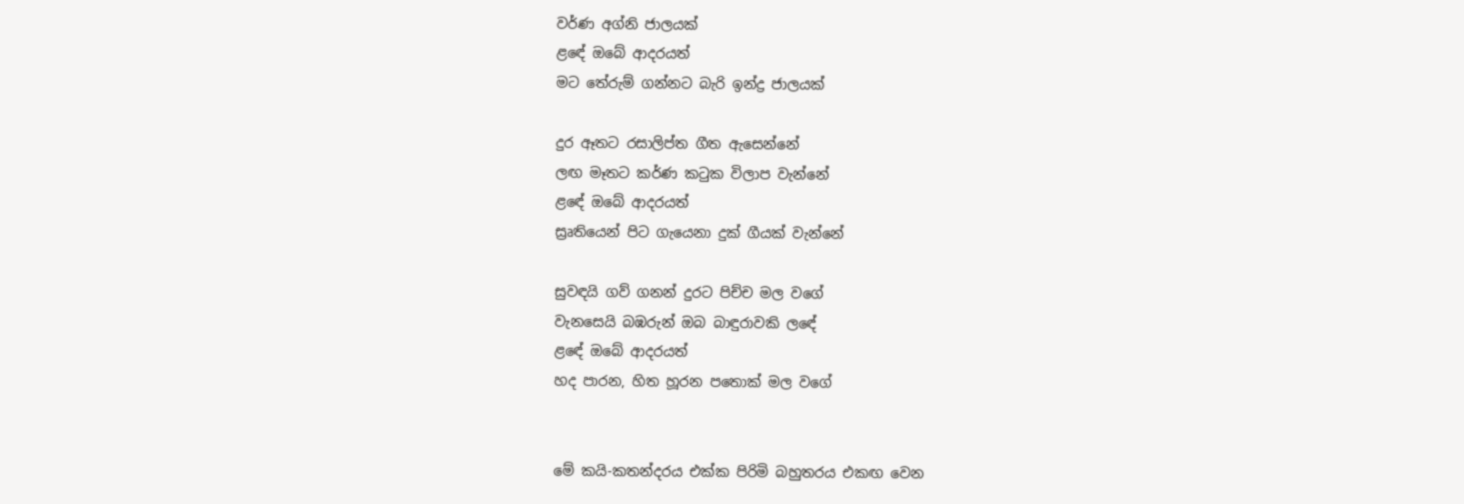වර්ණ අග්නි ජාලයක්
ළඳේ ඔබේ ආදරයත්
මට තේරුම් ගන්නට බැරි ඉන්ද්‍ර ජාලයක්

දුර ඈතට රසාලිප්ත ගීත ඇසෙන්නේ
ලඟ මෑතට කර්ණ කටුක විලාප වැන්නේ
ළඳේ ඔබේ ආදරයත්
ස්‍රෘතියෙන් පිට ගැයෙනා දුක් ගීයක් වැන්නේ

සුවඳයි ගව් ගනන් දුරට පිච්ච මල වගේ
වැනසෙයි බඹරුන් ඔබ බාඳුරාවකි ලඳේ
ළඳේ ඔබේ ආදරයත්
හද පාරන, හිත හූරන පතොක් මල වගේ


මේ කයි-කතන්දරය එක්ක පිරිමි බහුතරය එකඟ වෙන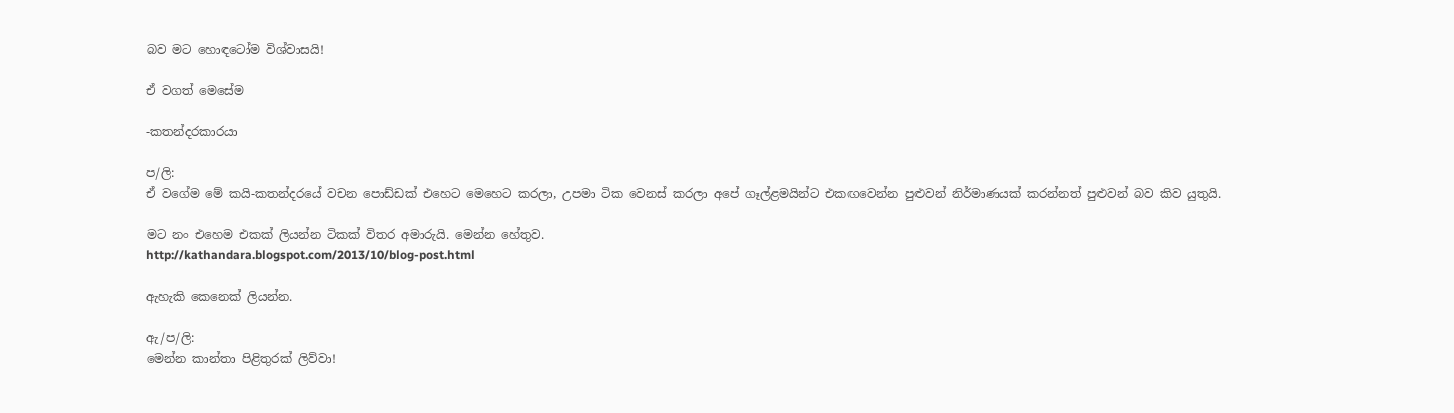බව මට හොඳටෝම විශ්වාසයි!

ඒ වගත් මෙසේම

-කතන්දරකාරයා

ප/ලි:
ඒ වගේම මේ කයි-කතන්දරයේ වචන පොඩ්ඩක් එහෙට මෙහෙට කරලා, උපමා ටික වෙනස් කරලා අපේ ගෑල්ළමයින්ට එකඟවෙන්න පුළුවන් නිර්මාණයක් කරන්නත් පුළුවන් බව කිව යුතුයි.

මට නං එහෙම එකක් ලියන්න ටිකක් විතර අමාරුයි. මෙන්න හේතුව.
http://kathandara.blogspot.com/2013/10/blog-post.html

ඇහැකි කෙනෙක් ලියන්න.

ඇ/ප/ලි:
මෙන්න කාන්තා පිළිතුරක් ලිව්වා!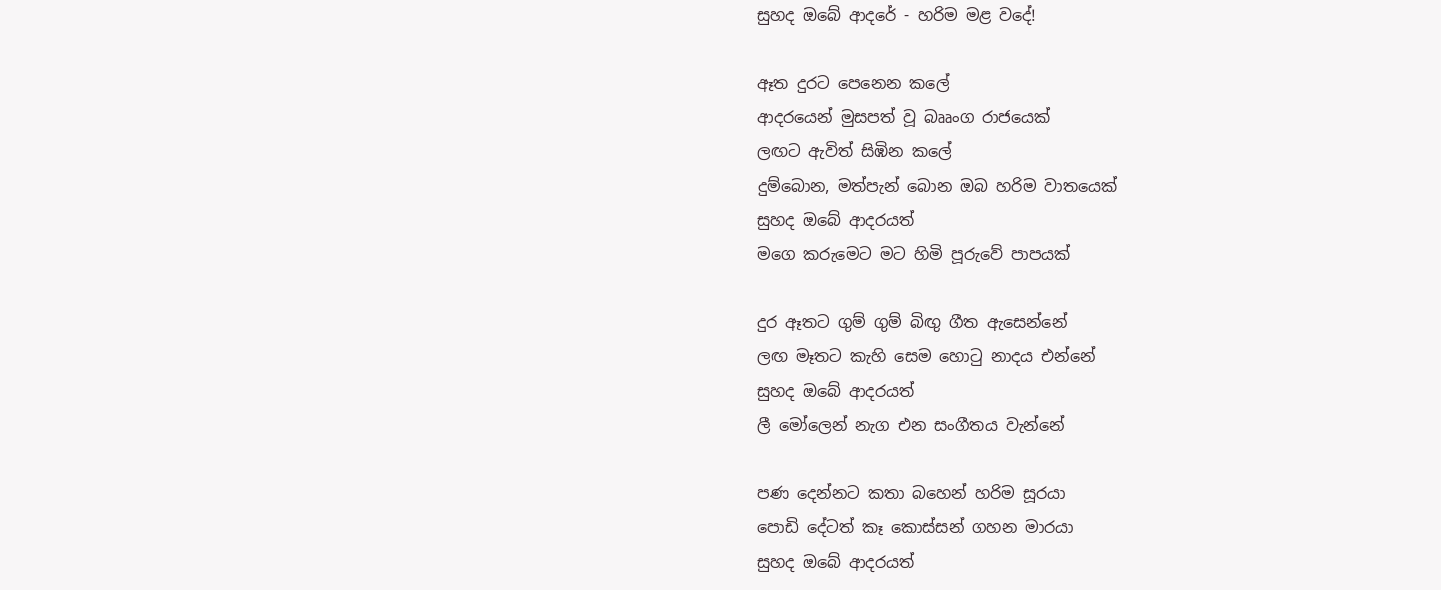සුහද ඔබේ ආදරේ - හරිම මළ වදේ!

ඈත දුරට පෙනෙන කලේ
ආදරයෙන් මුසපත් වූ බෲංග රාජයෙක්
ලඟට ඇවිත් සිඹින කලේ
දුම්බොන, මත්පැන් බොන ඔබ හරිම වාතයෙක්
සුහද ඔබේ ආදරයත්
මගෙ කරුමෙට මට හිමි පූරුවේ පාපයක්

දුර ඈතට ගුම් ගුම් බිඟු ගීත ඇසෙන්නේ
ලඟ මෑතට කැහි සෙම හොටු නාදය එන්නේ
සුහද ඔබේ ආදරයත්
ලී මෝලෙන් නැග එන සංගීතය වැන්නේ

පණ දෙන්නට කතා බහෙන් හරිම සූරයා
පොඩි දේටත් කෑ කොස්සන් ගහන මාරයා
සුහද ඔබේ ආදරයත්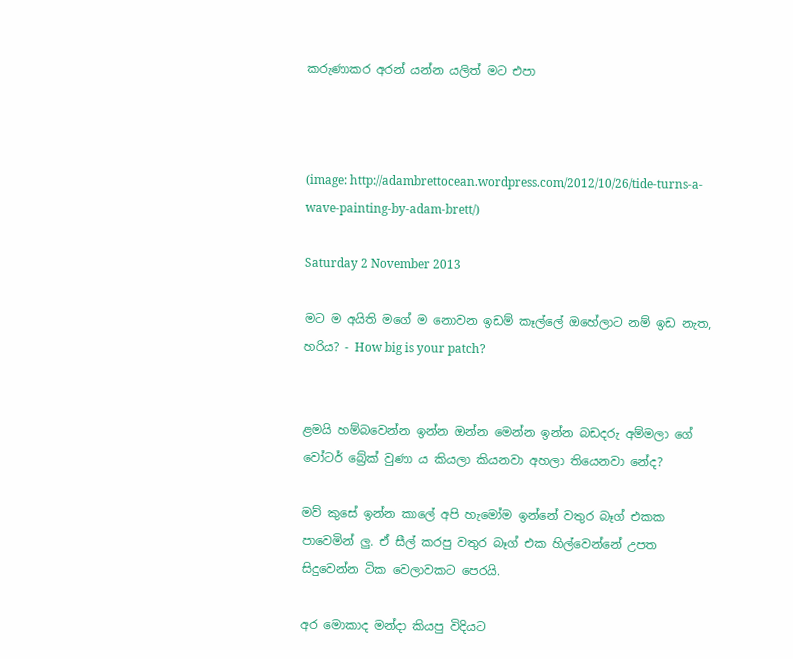කරුණාකර අරන් යන්න යලිත් මට එපා



(image: http://adambrettocean.wordpress.com/2012/10/26/tide-turns-a-wave-painting-by-adam-brett/)

Saturday 2 November 2013

මට ම අයිති මගේ ම නොවන ඉඩම් කෑල්ලේ ඔහේලාට නම් ඉඩ නැත, හරිය? - How big is your patch?


ළමයි හම්බවෙන්න ඉන්න ඔන්න මෙන්න ඉන්න බඩදරු අම්මලා ගේ වෝටර් බ්‍රේක් වුණා ය කියලා කියනවා අහලා තියෙනවා නේද?

මව් කුසේ ඉන්න කාලේ අපි හැමෝම ඉන්නේ වතුර බෑග් එකක පාවෙමින් ලු. ඒ සීල් කරපු වතුර බෑග් එක හිල්වෙන්නේ උපත සිදුවෙන්න ටික වෙලාවකට පෙරයි.

අර මොකාද මන්දා කියපු විදියට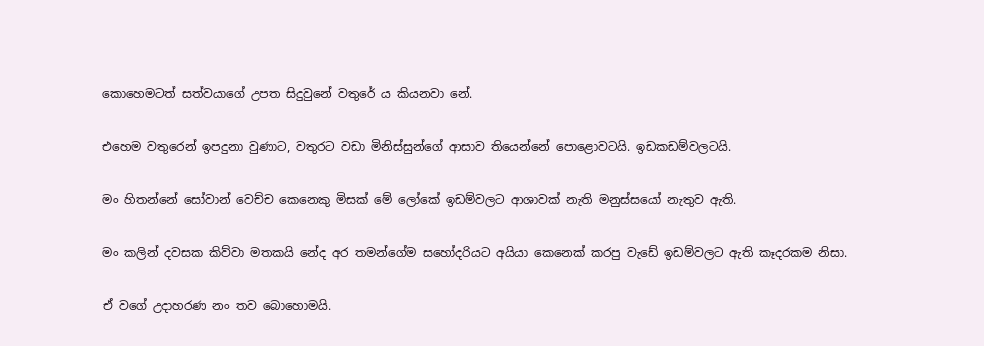කොහෙමටත් සත්වයාගේ උපත සිදුවුනේ වතුරේ ය කියනවා නේ.

එහෙම වතුරෙන් ඉපදුනා වුණාට, වතුරට වඩා මිනිස්සුන්ගේ ආසාව තියෙන්නේ පොළොවටයි. ඉඩකඩම්වලටයි.

මං හිතන්නේ සෝවාන් වෙච්ච කෙනෙකු මිසක් මේ ලෝකේ ඉඩම්වලට ආශාවක් නැති මනුස්සයෝ නැතුව ඇති.

මං කලින් දවසක කිව්වා මතකයි නේද අර තමන්ගේම සහෝදරියට අයියා කෙනෙක් කරපු වැඩේ ඉඩම්වලට ඇති කෑදරකම නිසා.

ඒ වගේ උදාහරණ නං තව බොහොමයි.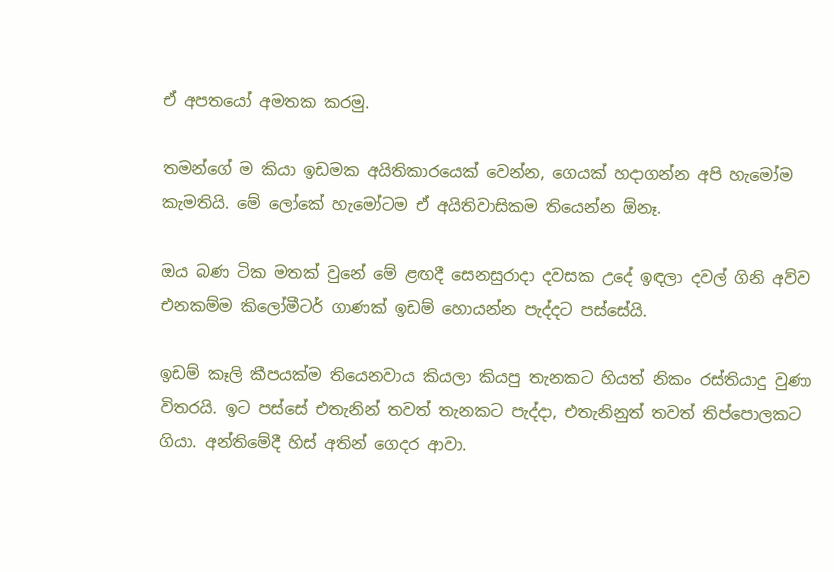ඒ අපතයෝ අමතක කරමු.

තමන්ගේ ම කියා ඉඩමක අයිතිකාරයෙක් වෙන්න, ගෙයක් හදාගන්න අපි හැමෝම කැමතියි. මේ ලෝකේ හැමෝටම ඒ අයිතිවාසිකම තියෙන්න ඕනෑ.

ඔය බණ ටික මතක් වුනේ මේ ළඟදී සෙනසුරාදා දවසක උදේ ඉඳලා දවල් ගිනි අව්ව එනකම්ම කිලෝමීටර් ගාණක් ඉඩම් හොයන්න පැද්දට පස්සේයි.

ඉඩම් කෑලි කීපයක්ම තියෙනවාය කියලා කියපු තැනකට හියත් නිකං රස්තියාදු වුණා විතරයි. ඉට පස්සේ එතැනින් තවත් තැනකට පැද්දා, එතැනිනුත් තවත් තිප්පොලකට ගියා. අන්තිමේදී හිස් අතින් ගෙදර ආවා.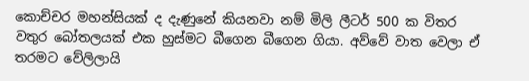කොච්චර මහන්සියක් ද දැණුනේ කියනවා නම් මිලි ලීටර් 500 ක විතර වතුර බෝතලයක් එක හුස්මට බීගෙන බීගෙන ගියා. අව්වේ වාත වෙලා ඒ තරමට වේලිලායි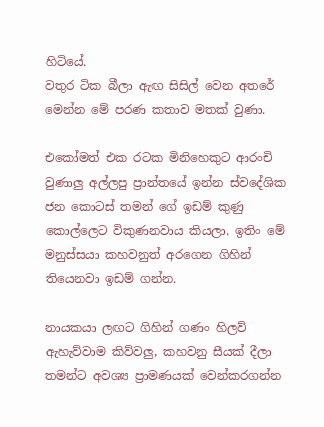හිටියේ.
වතුර ටික බීලා ඇඟ සිසිල් වෙන අතරේ මෙන්න මේ පරණ කතාව මතක් වුණා.

එකෝමත් එක රටක මිනිහෙකුට ආරංචි වුණාලු අල්ලපු ප්‍රාන්තයේ ඉන්න ස්වදේශික ජන කොටස් තමන් ගේ ඉඩම් කුණු කොල්ලෙට විකුණනවාය කියලා. ඉතිං මේ මනුස්සයා කහවනුත් අරගෙන ගිහින් තියෙනවා ඉඩම් ගන්න.

නායකයා ලඟට ගිහින් ගණං හිලව් ඇහැව්වාම කිව්වලු, කහවනු සීයක් දීලා තමන්ට අවශ්‍ය ප්‍රාමණයක් වෙන්කරගන්න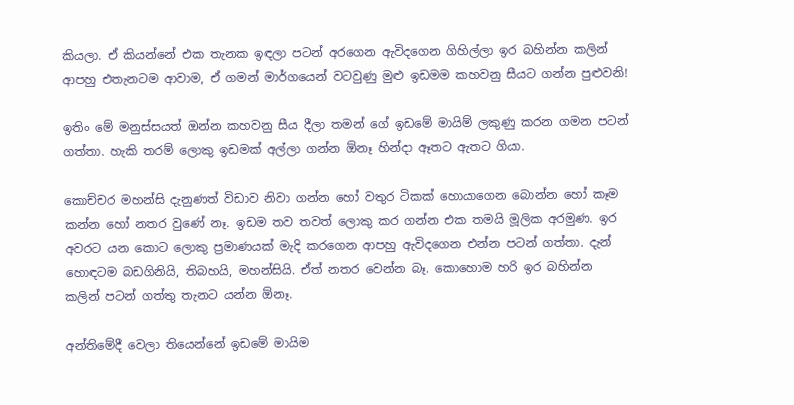කියලා. ඒ කියන්නේ එක තැනක ඉඳලා පටන් අරගෙන ඇවිදගෙන ගිහිල්ලා ඉර බහින්න කලින් ආපහු එතැනටම ආවාම, ඒ ගමන් මාර්ගයෙන් වටවුණු මුළු ඉඩමම කහවනු සීයට ගන්න පුළුවනි!

ඉතිං මේ මනුස්සයත් ඔන්න කහවනු සීය දීලා තමන් ගේ ඉඩමේ මායිම් ලකුණු කරන ගමන පටන් ගත්තා. හැකි තරම් ලොකු ඉඩමක් අල්ලා ගන්න ඕනෑ හින්දා ඈතට ඇතට ගියා.

කොච්චර මහන්සි දැනුණත් විඩාව නිවා ගන්න හෝ වතුර ටිකක් හොයාගෙන බොන්න හෝ කෑම කන්න හෝ නතර වුණේ නෑ. ඉඩම තව තවත් ලොකු කර ගන්න එක තමයි මූලික අරමුණ. ඉර අවරට යන කොට ලොකු ප්‍රමාණයක් මැදි කරගෙන ආපහු ඇවිදගෙන එන්න පටන් ගත්තා. දැන් හොඳටම බඩගිනියි, තිබහයි, මහන්සියි. ඒත් නතර වෙන්න බෑ. කොහොම හරි ඉර බහින්න කලින් පටන් ගත්තු තැනට යන්න ඕනෑ.

අන්තිමේදී වෙලා තියෙන්නේ ඉඩමේ මායිම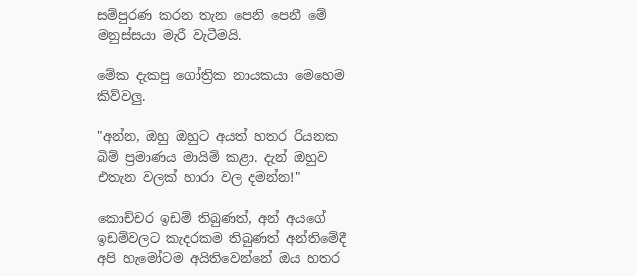සම්පුරණ කරන තැන පෙනි පෙනී මේ මනුස්සයා මැරී වැටීමයි.

මේක දැකපු ගෝත්‍රික නායකයා මෙහෙම කිව්වලු.

"අන්න, ඔහු ඔහුට අයත් හතර රියනක බිම් ප්‍රමාණය මායිම් කළා. දැන් ඔහුව එතැන වලක් හාරා වල දමන්න!"

කොච්චර ඉඩම් තිබුණත්, අන් අයගේ ඉඩම්වලට කැදරකම තිබුණත් අන්තිමේදී අපි හැමෝටම අයිතිවෙන්නේ ඔය හතර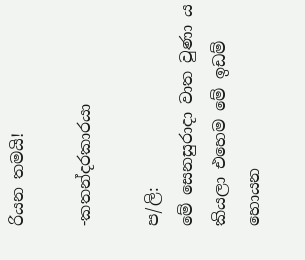රියන තමයි!

-කතන්දරකාරයා

ප/ලි:
මේ සෙනසුරාදා වාත වුණා ය කියලා එහෙම මේ ඉඩම් හොයන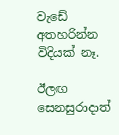වැඩේ අතහරින්න විදියක් නෑ.

ඊලඟ සෙනසුරාදාත්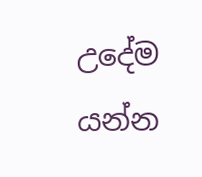උදේම යන්න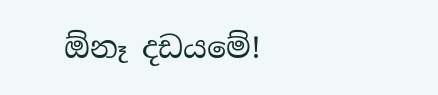ඕනෑ දඩයමේ!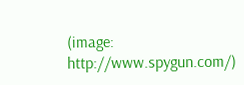(image: http://www.spygun.com/)